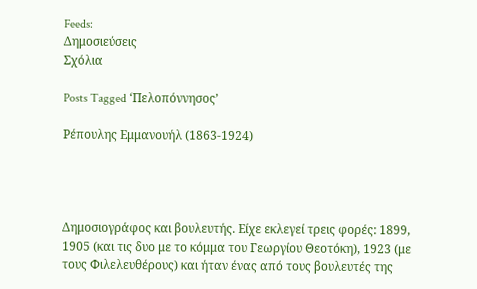Feeds:
Δημοσιεύσεις
Σχόλια

Posts Tagged ‘Πελοπόννησος’

Ρέπουλης Εμμανουήλ (1863-1924)




Δημοσιογράφος και βουλευτής. Είχε εκλεγεί τρεις φορές: 1899, 1905 (και τις δυο με το κόμμα του Γεωργίου Θεοτόκη), 1923 (με τους Φιλελευθέρους) και ήταν ένας από τους βουλευτές της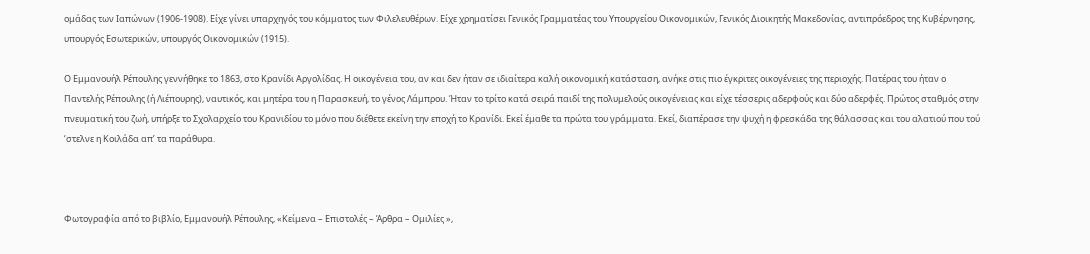ομάδας των Ιαπώνων (1906-1908). Είχε γίνει υπαρχηγός του κόμματος των Φιλελευθέρων. Είχε χρηματίσει Γενικός Γραμματέας του Υπουργείου Οικονομικών, Γενικός Διοικητής Μακεδονίας, αντιπρόεδρος της Κυβέρνησης, υπουργός Εσωτερικών, υπουργός Οικονομικών (1915).

Ο Εμμανουήλ Ρέπουλης γεννήθηκε το 1863, στο Κρανίδι Αργολίδας. Η οικογένεια του, αν και δεν ήταν σε ιδιαίτερα καλή οικονομική κατάσταση, ανήκε στις πιο έγκριτες οικογένειες της περιοχής. Πατέρας του ήταν ο Παντελής Ρέπουλης (ή Λιέπουρης), ναυτικός, και μητέρα του η Παρασκευή, το γένος Λάμπρου. Ήταν το τρίτο κατά σειρά παιδί της πολυμελούς οικογένειας και είχε τέσσερις αδερφούς και δύο αδερφές. Πρώτος σταθμός στην πνευματική του ζωή, υπήρξε το Σχολαρχείο του Κρανιδίου το μόνο που διέθετε εκείνη την εποχή το Κρανίδι. Εκεί έμαθε τα πρώτα του γράμματα. Εκεί, διαπέρασε την ψυχή η φρεσκάδα της θάλασσας και του αλατιού που τού ‘στελνε η Κοιλάδα απ’ τα παράθυρα.



Φωτογραφία από το βιβλίο, Εμμανουήλ Ρέπουλης, «Κείμενα – Επιστολές – Άρθρα – Ομιλίες »,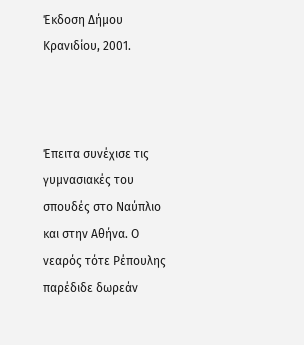Έκδοση Δήμου Κρανιδίου, 2001.



Έπειτα συνέχισε τις γυμνασιακές του σπουδές στο Ναύπλιο και στην Αθήνα. Ο νεαρός τότε Ρέπουλης παρέδιδε δωρεάν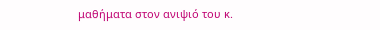μαθήματα στον ανιψιό του κ.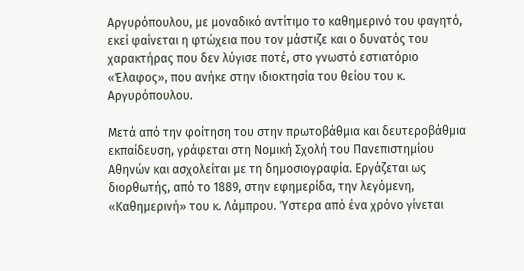Αργυρόπουλου, με μοναδικό αντίτιμο το καθημερινό του φαγητό, εκεί φαίνεται η φτώχεια που τον μάστιζε και ο δυνατός του χαρακτήρας που δεν λύγισε ποτέ, στο γνωστό εστιατόριο «Έλαφος», που ανήκε στην ιδιοκτησία του θείου του κ. Αργυρόπουλου.

Μετά από την φοίτηση του στην πρωτοβάθμια και δευτεροβάθμια εκπαίδευση, γράφεται στη Νομική Σχολή του Πανεπιστημίου Αθηνών και ασχολείται με τη δημοσιογραφία. Εργάζεται ως διορθωτής, από το 1889, στην εφημερίδα, την λεγόμενη, «Καθημερινή» του κ. Λάμπρου. Ύστερα από ένα χρόνο γίνεται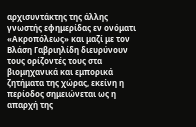αρχισυντάκτης της άλλης γνωστής εφημερίδας εν ονόματι «Ακροπόλεως» και μαζί με τον Βλάση Γαβριηλίδη διευρύνουν τους ορίζοντές τους στα βιομηχανικά και εμπορικά ζητήματα της χώρας, εκείνη η περίοδος σημειώνεται ως η απαρχή της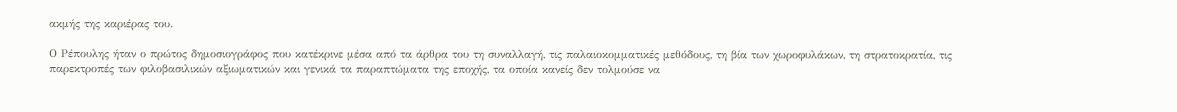ακμής της καριέρας του.

Ο Ρέπουλης ήταν ο πρώτος δημοσιογράφος που κατέκρινε μέσα από τα άρθρα του τη συναλλαγή, τις παλαιοκομματικές μεθόδους, τη βία των χωροφυλάκων, τη στρατοκρατία, τις παρεκτροπές των φιλοβασιλικών αξιωματικών και γενικά τα παραπτώματα της εποχής, τα οποία κανείς δεν τολμούσε να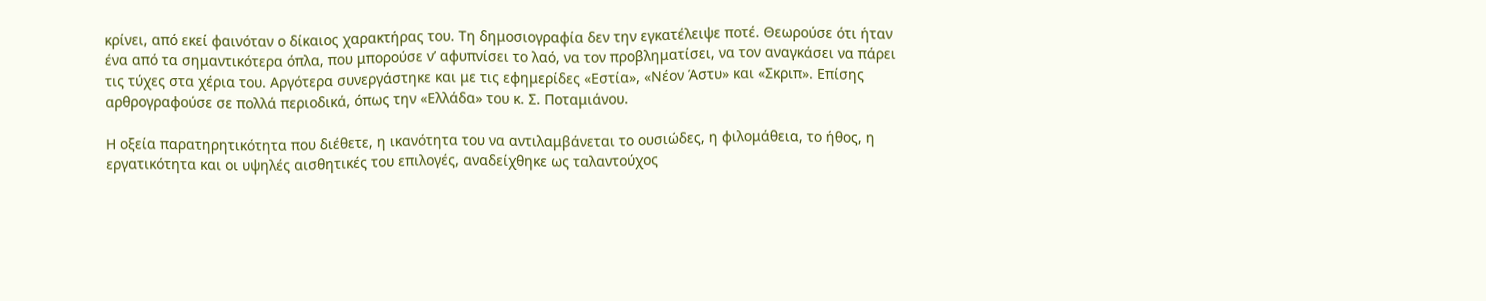κρίνει, από εκεί φαινόταν ο δίκαιος χαρακτήρας του. Τη δημοσιογραφία δεν την εγκατέλειψε ποτέ. Θεωρούσε ότι ήταν ένα από τα σημαντικότερα όπλα, που μπορούσε ν’ αφυπνίσει το λαό, να τον προβληματίσει, να τον αναγκάσει να πάρει τις τύχες στα χέρια του. Αργότερα συνεργάστηκε και με τις εφημερίδες «Εστία», «Νέον Άστυ» και «Σκριπ». Επίσης αρθρογραφούσε σε πολλά περιοδικά, όπως την «Ελλάδα» του κ. Σ. Ποταμιάνου.

Η οξεία παρατηρητικότητα που διέθετε, η ικανότητα του να αντιλαμβάνεται το ουσιώδες, η φιλομάθεια, το ήθος, η εργατικότητα και οι υψηλές αισθητικές του επιλογές, αναδείχθηκε ως ταλαντούχος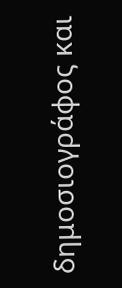δημοσιογράφος και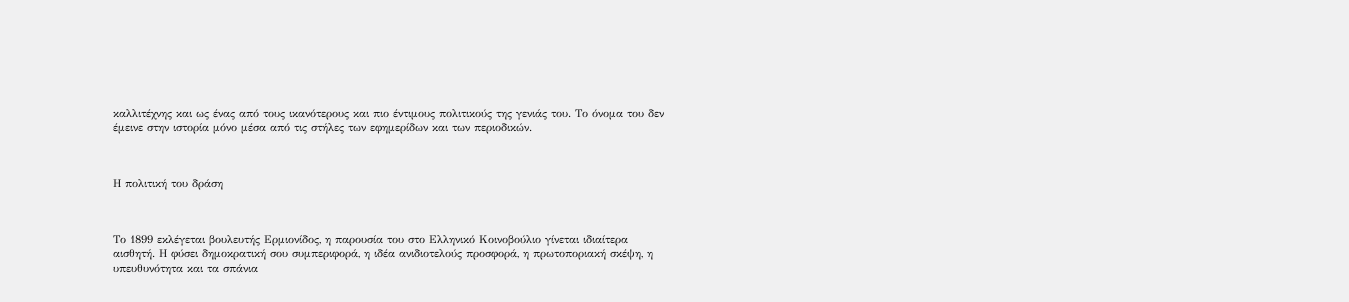καλλιτέχνης και ως ένας από τους ικανότερους και πιο έντιμους πολιτικούς της γενιάς του. Το όνομα του δεν έμεινε στην ιστορία μόνο μέσα από τις στήλες των εφημερίδων και των περιοδικών.



Η πολιτική του δράση



Το 1899 εκλέγεται βουλευτής Ερμιονίδος, η παρουσία του στο Ελληνικό Κοινοβούλιο γίνεται ιδιαίτερα αισθητή. Η φύσει δημοκρατική σου συμπεριφορά, η ιδέα ανιδιοτελούς προσφορά, η πρωτοποριακή σκέψη, η υπευθυνότητα και τα σπάνια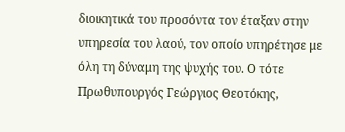διοικητικά του προσόντα τον έταξαν στην υπηρεσία του λαού, τον οποίο υπηρέτησε με όλη τη δύναμη της ψυχής του. Ο τότε Πρωθυπουργός Γεώργιος Θεοτόκης,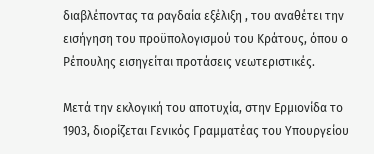διαβλέποντας τα ραγδαία εξέλιξη , του αναθέτει την εισήγηση του προϋπολογισμού του Κράτους, όπου ο Ρέπουλης εισηγείται προτάσεις νεωτεριστικές.

Μετά την εκλογική του αποτυχία, στην Ερμιονίδα το 1903, διορίζεται Γενικός Γραμματέας του Υπουργείου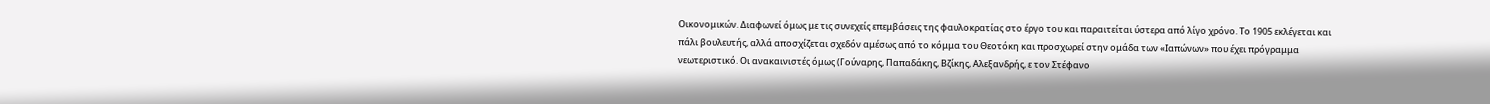Οικονομικών. Διαφωνεί όμως με τις συνεχείς επεμβάσεις της φαυλοκρατίας στο έργο του και παραιτείται ύστερα από λίγο χρόνο. Το 1905 εκλέγεται και πάλι βουλευτής, αλλά αποσχίζεται σχεδόν αμέσως από το κόμμα του Θεοτόκη και προσχωρεί στην ομάδα των «Ιαπώνων» που έχει πρόγραμμα νεωτεριστικό. Οι ανακαινιστές όμως (Γούναρης, Παπαδάκης, Βζίκης, Αλεξανδρής, ε τον Στέφανο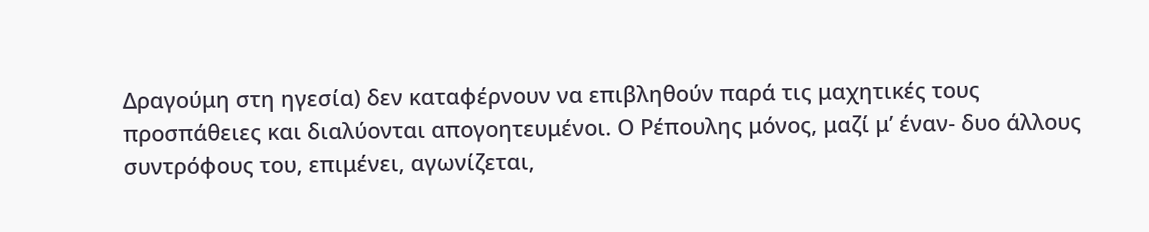Δραγούμη στη ηγεσία) δεν καταφέρνουν να επιβληθούν παρά τις μαχητικές τους προσπάθειες και διαλύονται απογοητευμένοι. Ο Ρέπουλης μόνος, μαζί μ’ έναν- δυο άλλους συντρόφους του, επιμένει, αγωνίζεται,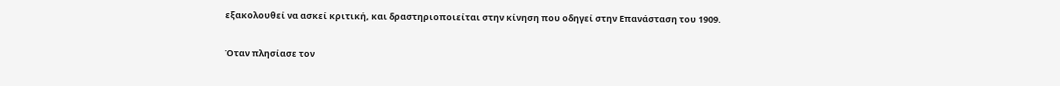εξακολουθεί να ασκεί κριτική, και δραστηριοποιείται στην κίνηση που οδηγεί στην Επανάσταση του 1909.

Όταν πλησίασε τον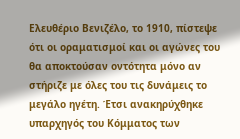Ελευθέριο Βενιζέλο, το 1910, πίστεψε ότι οι οραματισμοί και οι αγώνες του θα αποκτούσαν οντότητα μόνο αν στήριζε με όλες του τις δυνάμεις το μεγάλο ηγέτη. Έτσι ανακηρύχθηκε υπαρχηγός του Κόμματος των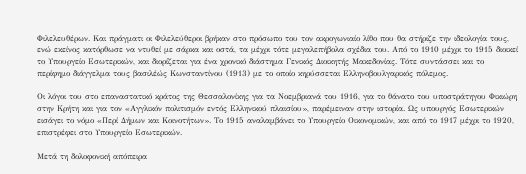Φιλελευθέρων. Και πράγματι οι Φιλελεύθεροι βρήκαν στο πρόσωπο του τον ακρογωνιαίο λίθο που θα στήριζε την ιδεολογία τους, ενώ εκείνος κατόρθωσε να ντυθεί με σάρκα και οστά, τα μέχρι τότε μεγαλεπήβολα σχέδια του. Από το 1910 μέχρι το 1915 διοικεί το Υπουργείο Εσωτερικών, και διορίζεται για ένα χρονικό διάστημα Γενικός Διοικητής Μακεδονίας. Τότε συντάσσει και το περίφημο διάγγελμα τους βασιλέώς Κωνσταντίνου (1913) με το οποίο κηρύσσεται Ελληνοβουλγαρικός πόλεμος.

Οι λόγοι του στο επαναστατικό κράτος της Θεσσαλονίκης για τα Νοεμβριανά του 1916, για το θάνατο του υποστράτηγου Φικιώρη στην Κρήτη και για τον «Αγγλικόν πολιτισμόν εντός Ελληνικού πλαισίου», παρέμειναν στην ιστορία. Ως υπουργός Εσωτερικών εισάγει το νόμο «Περί Δήμων και Κοινοτήτων». Το 1915 αναλαμβάνει το Υπουργείο Οικονομικών, και από το 1917 μέχρι το 1920, επιστρέφει στο Υπουργείο Εσωτερικών.

Μετά τη δολοφονική απόπειρα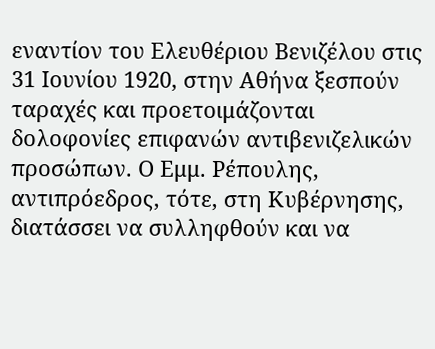εναντίον του Ελευθέριου Βενιζέλου στις 31 Ιουνίου 1920, στην Αθήνα ξεσπούν ταραχές και προετοιμάζονται δολοφονίες επιφανών αντιβενιζελικών προσώπων. Ο Εμμ. Ρέπουλης, αντιπρόεδρος, τότε, στη Κυβέρνησης, διατάσσει να συλληφθούν και να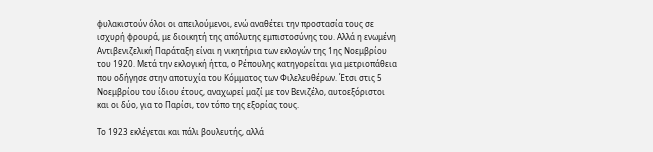φυλακιστούν όλοι οι απειλούμενοι, ενώ αναθέτει την προστασία τους σε ισχυρή φρουρά, με διοικητή της απόλυτης εμπιστοσύνης του. Αλλά η ενωμένη Αντιβενιζελική Παράταξη είναι η νικητήρια των εκλογών της 1ης Νοεμβρίου του 1920. Μετά την εκλογική ήττα, ο Ρέπουλης κατηγορείται για μετριοπάθεια που οδήγησε στην αποτυχία του Κόμματος των Φιλελευθέρων. Έτσι στις 5 Νοεμβρίου του ίδιου έτους, αναχωρεί μαζί με τον Βενιζέλο, αυτοεξόριστοι και οι δύο, για το Παρίσι, τον τόπο της εξορίας τους.

Το 1923 εκλέγεται και πάλι βουλευτής, αλλά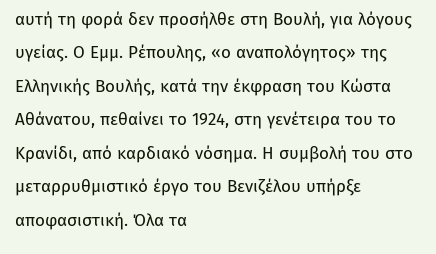αυτή τη φορά δεν προσήλθε στη Βουλή, για λόγους υγείας. Ο Εμμ. Ρέπουλης, «ο αναπολόγητος» της Ελληνικής Βουλής, κατά την έκφραση του Κώστα Αθάνατου, πεθαίνει το 1924, στη γενέτειρα του το Κρανίδι, από καρδιακό νόσημα. Η συμβολή του στο μεταρρυθμιστικό έργο του Βενιζέλου υπήρξε αποφασιστική. Όλα τα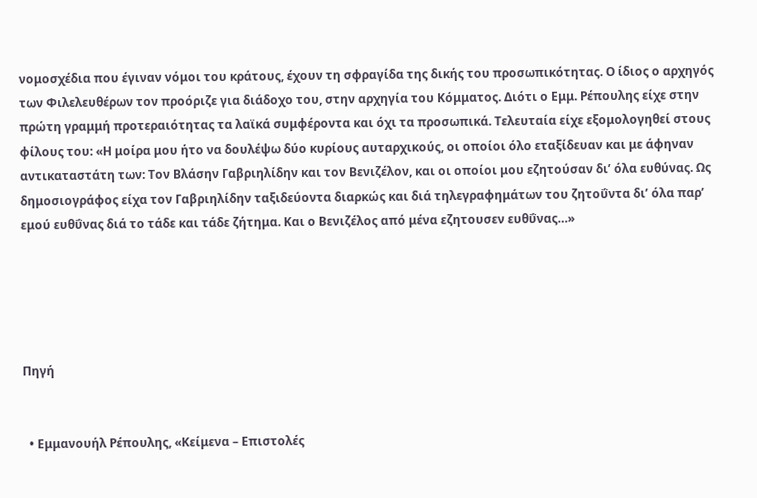νομοσχέδια που έγιναν νόμοι του κράτους, έχουν τη σφραγίδα της δικής του προσωπικότητας. Ο ίδιος ο αρχηγός των Φιλελευθέρων τον προόριζε για διάδοχο του, στην αρχηγία του Κόμματος. Διότι ο Εμμ. Ρέπουλης είχε στην πρώτη γραμμή προτεραιότητας τα λαϊκά συμφέροντα και όχι τα προσωπικά. Τελευταία είχε εξομολογηθεί στους φίλους του: «Η μοίρα μου ήτο να δουλέψω δύο κυρίους αυταρχικούς, οι οποίοι όλο εταξίδευαν και με άφηναν αντικαταστάτη των: Τον Βλάσην Γαβριηλίδην και τον Βενιζέλον, και οι οποίοι μου εζητούσαν δι’ όλα ευθύνας. Ως δημοσιογράφος είχα τον Γαβριηλίδην ταξιδεύοντα διαρκώς και διά τηλεγραφημάτων του ζητοΰντα δι’ όλα παρ’ εμού ευθΰνας διά το τάδε και τάδε ζήτημα. Και ο Βενιζέλος από μένα εζητουσεν ευθΰνας…»





Πηγή


  • Εμμανουήλ Ρέπουλης, «Κείμενα – Επιστολές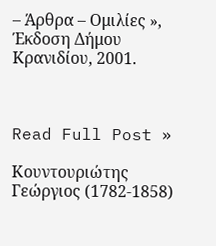– Άρθρα – Ομιλίες », Έκδοση Δήμου Κρανιδίου, 2001.



Read Full Post »

Κουντουριώτης Γεώργιος (1782-1858)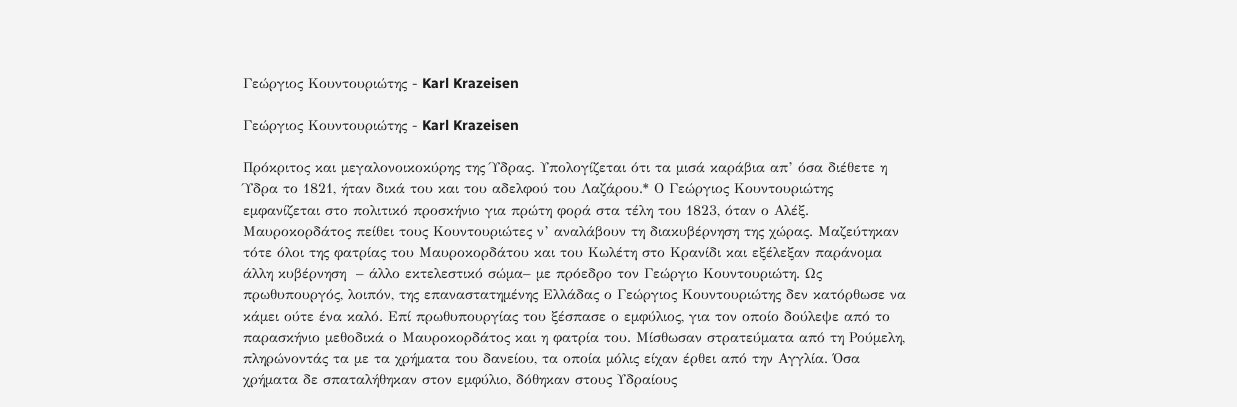Γεώργιος Κουντουριώτης - Karl Krazeisen

Γεώργιος Κουντουριώτης - Karl Krazeisen

Πρόκριτος και μεγαλονοικοκύρης της Ύδρας. Υπολογίζεται ότι τα μισά καράβια απ’ όσα διέθετε η Ύδρα το 1821, ήταν δικά του και του αδελφού του Λαζάρου.* Ο Γεώργιος Κουντουριώτης εμφανίζεται στο πολιτικό προσκήνιο για πρώτη φορά στα τέλη του 1823, όταν ο Αλέξ. Μαυροκορδάτος πείθει τους Κουντουριώτες ν’ αναλάβουν τη διακυβέρνηση της χώρας. Μαζεύτηκαν τότε όλοι της φατρίας του Μαυροκορδάτου και του Κωλέτη στο Κρανίδι και εξέλεξαν παράνομα άλλη κυβέρνηση  – άλλο εκτελεστικό σώμα– με πρόεδρο τον Γεώργιο Κουντουριώτη. Ως πρωθυπουργός, λοιπόν, της επαναστατημένης Ελλάδας ο Γεώργιος Κουντουριώτης δεν κατόρθωσε να κάμει ούτε ένα καλό. Επί πρωθυπουργίας του ξέσπασε ο εμφύλιος, για τον οποίο δούλεψε από το παρασκήνιο μεθοδικά ο Μαυροκορδάτος και η φατρία του. Μίσθωσαν στρατεύματα από τη Ρούμελη, πληρώνοντάς τα με τα χρήματα του δανείου, τα οποία μόλις είχαν έρθει από την Αγγλία. Όσα χρήματα δε σπαταλήθηκαν στον εμφύλιο, δόθηκαν στους Υδραίους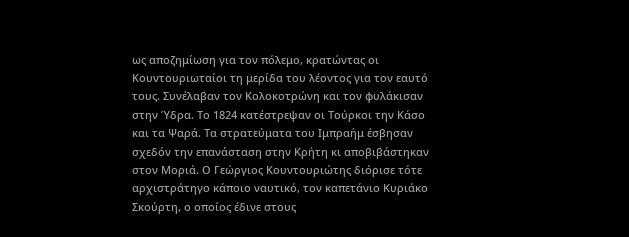ως αποζημίωση για τον πόλεμο, κρατώντας οι Κουντουριωταίοι τη μερίδα του λέοντος για τον εαυτό τους. Συνέλαβαν τον Κολοκοτρώνη και τον φυλάκισαν στην Ύδρα. Το 1824 κατέστρεψαν οι Τούρκοι την Κάσο και τα Ψαρά. Τα στρατεύματα του Ιμπραήμ έσβησαν σχεδόν την επανάσταση στην Κρήτη κι αποβιβάστηκαν στον Μοριά. Ο Γεώργιος Κουντουριώτης διόρισε τότε αρχιστράτηγο κάποιο ναυτικό, τον καπετάνιο Κυριάκο Σκούρτη, ο οποίος έδινε στους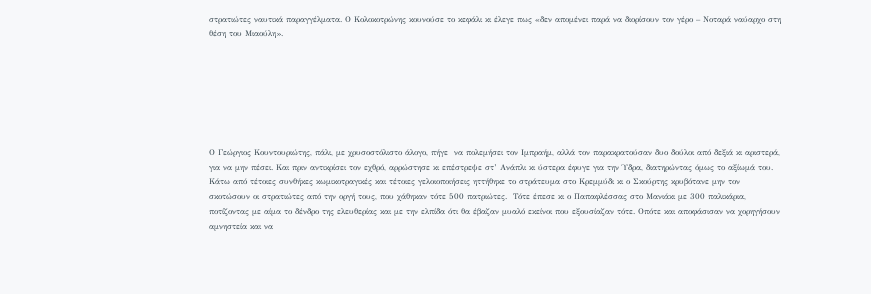στρατιώτες ναυτικά παραγγέλματα. Ο Κολοκοτρώνης κουνούσε το κεφάλι κι έλεγε πως «δεν απομένει παρά να διορίσουν τον γέρο – Νοταρά ναύαρχο στη θέση του Μιαούλη».







Ο Γεώργιος Κουντουριώτης, πάλι, με χρυσοστόλιστο άλογο, πήγε  να πολεμήσει τον Ιμπραήμ, αλλά τον παρακρατούσαν δυο δούλοι από δεξιά κι αριστερά, για να μην πέσει. Και πριν αντικρίσει τον εχθρό, αρρώστησε κι επέστρεψε στ’ Ανάπλι κι ύστερα έφυγε για την Ύδρα, διατηρώντας όμως το αξίωμά του. Κάτω από τέτοιες συνθήκες κωμικοτραγικές και τέτοιες γελοιοποιήσεις ηττήθηκε το στράτευμα στο Κρεμμύδι κι ο Σκούρτης κρυβότανε μην τον σκοτώσουν οι στρατιώτες από την οργή τους, που χάθηκαν τότε 500 πατριώτες.  Τότε έπεσε κι ο Παπαφλέσσας στο Μανιάκι με 300 παλικάρια, ποτίζοντας με αίμα το δένδρο της ελευθερίας και με την ελπίδα ότι θα έβαζαν μυαλό εκείνοι που εξουσίαζαν τότε. Οπότε και αποφάσισαν να χορηγήσουν αμνηστεία και να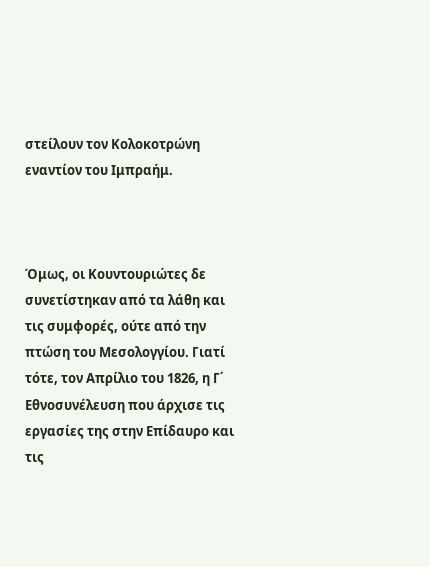στείλουν τον Κολοκοτρώνη εναντίον του Ιμπραήμ.



Όμως, οι Κουντουριώτες δε συνετίστηκαν από τα λάθη και τις συμφορές, ούτε από την πτώση του Μεσολογγίου. Γιατί τότε, τον Απρίλιο του 1826, η Γ΄ Εθνοσυνέλευση που άρχισε τις εργασίες της στην Επίδαυρο και τις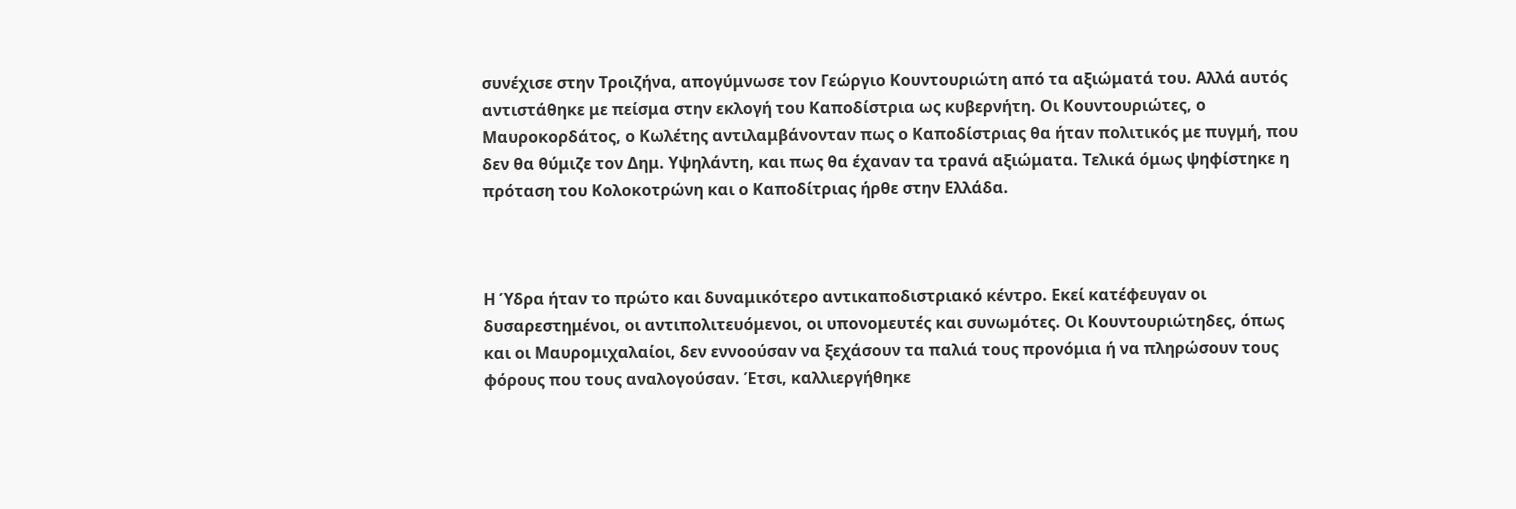συνέχισε στην Τροιζήνα, απογύμνωσε τον Γεώργιο Κουντουριώτη από τα αξιώματά του. Αλλά αυτός αντιστάθηκε με πείσμα στην εκλογή του Καποδίστρια ως κυβερνήτη. Οι Κουντουριώτες, ο Μαυροκορδάτος, ο Κωλέτης αντιλαμβάνονταν πως ο Καποδίστριας θα ήταν πολιτικός με πυγμή, που δεν θα θύμιζε τον Δημ. Υψηλάντη, και πως θα έχαναν τα τρανά αξιώματα. Τελικά όμως ψηφίστηκε η πρόταση του Κολοκοτρώνη και ο Καποδίτριας ήρθε στην Ελλάδα.



Η Ύδρα ήταν το πρώτο και δυναμικότερο αντικαποδιστριακό κέντρο. Εκεί κατέφευγαν οι δυσαρεστημένοι, οι αντιπολιτευόμενοι, οι υπονομευτές και συνωμότες. Οι Κουντουριώτηδες, όπως και οι Μαυρομιχαλαίοι, δεν εννοούσαν να ξεχάσουν τα παλιά τους προνόμια ή να πληρώσουν τους φόρους που τους αναλογούσαν. Έτσι, καλλιεργήθηκε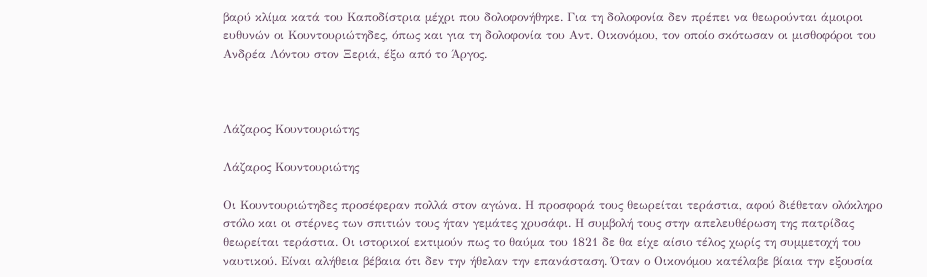βαρύ κλίμα κατά του Καποδίστρια μέχρι που δολοφονήθηκε. Για τη δολοφονία δεν πρέπει να θεωρούνται άμοιροι ευθυνών οι Κουντουριώτηδες, όπως και για τη δολοφονία του Αντ. Οικονόμου, τον οποίο σκότωσαν οι μισθοφόροι του Ανδρέα Λόντου στον Ξεριά, έξω από το Άργος.



Λάζαρος Κουντουριώτης

Λάζαρος Κουντουριώτης

Οι Κουντουριώτηδες προσέφεραν πολλά στον αγώνα. Η προσφορά τους θεωρείται τεράστια, αφού διέθεταν ολόκληρο στόλο και οι στέρνες των σπιτιών τους ήταν γεμάτες χρυσάφι. Η συμβολή τους στην απελευθέρωση της πατρίδας θεωρείται τεράστια. Οι ιστορικοί εκτιμούν πως το θαύμα του 1821 δε θα είχε αίσιο τέλος χωρίς τη συμμετοχή του ναυτικού. Είναι αλήθεια βέβαια ότι δεν την ήθελαν την επανάσταση. Όταν ο Οικονόμου κατέλαβε βίαια την εξουσία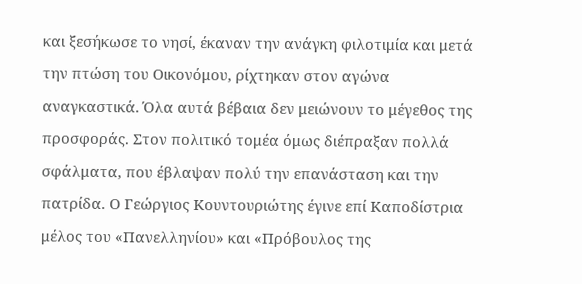και ξεσήκωσε το νησί, έκαναν την ανάγκη φιλοτιμία και μετά την πτώση του Οικονόμου, ρίχτηκαν στον αγώνα αναγκαστικά. Όλα αυτά βέβαια δεν μειώνουν το μέγεθος της προσφοράς. Στον πολιτικό τομέα όμως διέπραξαν πολλά σφάλματα, που έβλαψαν πολύ την επανάσταση και την πατρίδα. Ο Γεώργιος Κουντουριώτης έγινε επί Καποδίστρια μέλος του «Πανελληνίου» και «Πρόβουλος της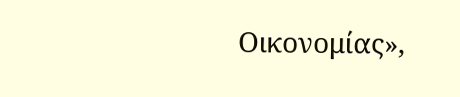Οικονομίας»,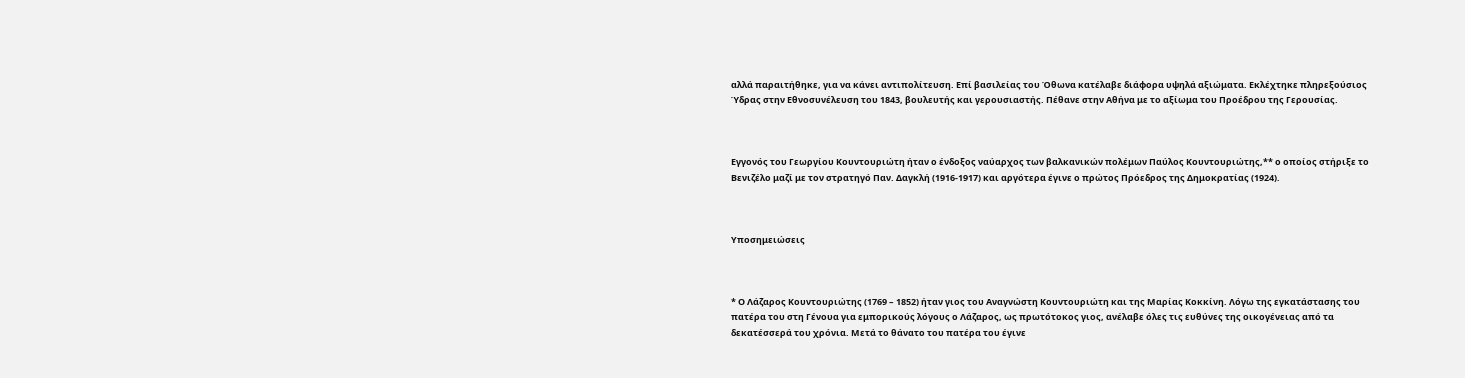αλλά παραιτήθηκε, για να κάνει αντιπολίτευση. Επί βασιλείας του Όθωνα κατέλαβε διάφορα υψηλά αξιώματα. Εκλέχτηκε πληρεξούσιος Ύδρας στην Εθνοσυνέλευση του 1843, βουλευτής και γερουσιαστής. Πέθανε στην Αθήνα με το αξίωμα του Προέδρου της Γερουσίας.



Εγγονός του Γεωργίου Κουντουριώτη ήταν ο ένδοξος ναύαρχος των βαλκανικών πολέμων Παύλος Κουντουριώτης,** ο οποίος στήριξε το Βενιζέλο μαζί με τον στρατηγό Παν. Δαγκλή (1916-1917) και αργότερα έγινε ο πρώτος Πρόεδρος της Δημοκρατίας (1924).



Υποσημειώσεις



* Ο Λάζαρος Κουντουριώτης (1769 – 1852) ήταν γιος του Αναγνώστη Κουντουριώτη και της Μαρίας Κοκκίνη. Λόγω της εγκατάστασης του πατέρα του στη Γένουα για εμπορικούς λόγους ο Λάζαρος, ως πρωτότοκος γιος, ανέλαβε όλες τις ευθύνες της οικογένειας από τα δεκατέσσερά του χρόνια. Μετά το θάνατο του πατέρα του έγινε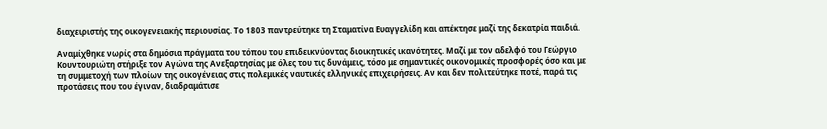διαχειριστής της οικογενειακής περιουσίας. Το 1803 παντρεύτηκε τη Σταματίνα Ευαγγελίδη και απέκτησε μαζί της δεκατρία παιδιά.

Αναμίχθηκε νωρίς στα δημόσια πράγματα του τόπου του επιδεικνύοντας διοικητικές ικανότητες. Μαζί με τον αδελφό του Γεώργιο Κουντουριώτη στήριξε τον Αγώνα της Ανεξαρτησίας με όλες του τις δυνάμεις, τόσο με σημαντικές οικονομικές προσφορές όσο και με τη συμμετοχή των πλοίων της οικογένειας στις πολεμικές ναυτικές ελληνικές επιχειρήσεις. Αν και δεν πολιτεύτηκε ποτέ, παρά τις προτάσεις που του έγιναν, διαδραμάτισε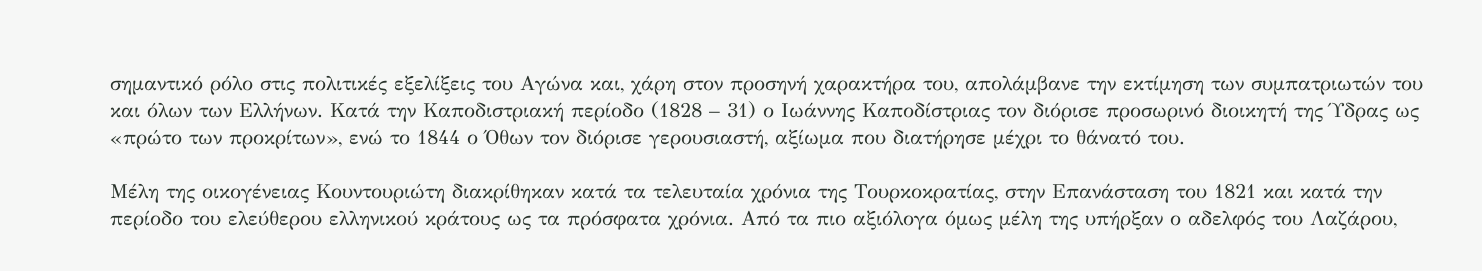σημαντικό ρόλο στις πολιτικές εξελίξεις του Αγώνα και, χάρη στον προσηνή χαρακτήρα του, απολάμβανε την εκτίμηση των συμπατριωτών του και όλων των Ελλήνων. Κατά την Καποδιστριακή περίοδο (1828 – 31) ο Ιωάννης Καποδίστριας τον διόρισε προσωρινό διοικητή της Ύδρας ως «πρώτο των προκρίτων», ενώ το 1844 ο Όθων τον διόρισε γερουσιαστή, αξίωμα που διατήρησε μέχρι το θάνατό του.

Μέλη της οικογένειας Κουντουριώτη διακρίθηκαν κατά τα τελευταία χρόνια της Τουρκοκρατίας, στην Επανάσταση του 1821 και κατά την περίοδο του ελεύθερου ελληνικού κράτους ως τα πρόσφατα χρόνια. Από τα πιο αξιόλογα όμως μέλη της υπήρξαν ο αδελφός του Λαζάρου,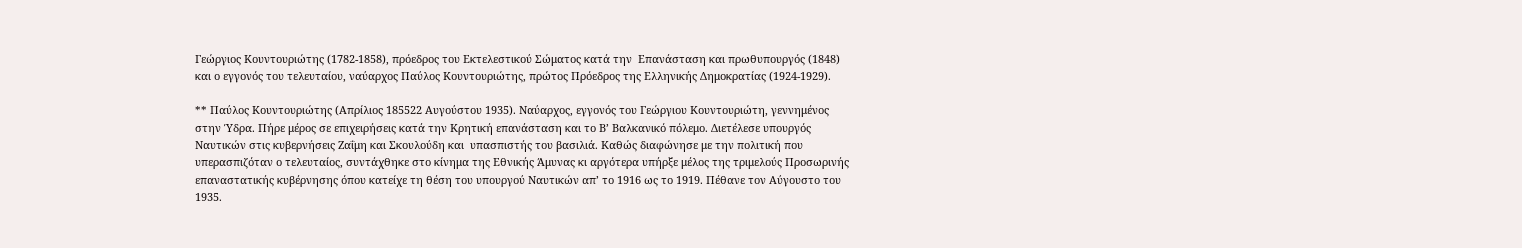Γεώργιος Κουντουριώτης (1782-1858), πρόεδρος του Εκτελεστικού Σώματος κατά την  Επανάσταση και πρωθυπουργός (1848) και ο εγγονός του τελευταίου, ναύαρχος Παύλος Κουντουριώτης, πρώτος Πρόεδρος της Ελληνικής Δημοκρατίας (1924-1929).

** Παύλος Κουντουριώτης (Απρίλιος 185522 Αυγούστου 1935). Ναύαρχος, εγγονός του Γεώργιου Κουντουριώτη, γεννημένος στην Ύδρα. Πήρε μέρος σε επιχειρήσεις κατά την Κρητική επανάσταση και το Β’ Βαλκανικό πόλεμο. Διετέλεσε υπουργός Ναυτικών στις κυβερνήσεις Ζαΐμη και Σκουλούδη και  υπασπιστής του βασιλιά. Καθώς διαφώνησε με την πολιτική που υπερασπιζόταν ο τελευταίος, συντάχθηκε στο κίνημα της Εθνικής Άμυνας κι αργότερα υπήρξε μέλος της τριμελούς Προσωρινής επαναστατικής κυβέρνησης όπου κατείχε τη θέση του υπουργού Ναυτικών απ’ το 1916 ως το 1919. Πέθανε τον Αύγουστο του 1935.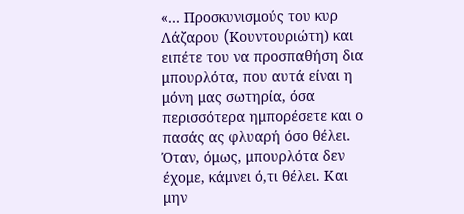«… Προσκυνισμούς του κυρ Λάζαρου (Kουντουριώτη) και ειπέτε του να προσπαθήση δια μπουρλότα, που αυτά είναι η μόνη μας σωτηρία, όσα περισσότερα ημπορέσετε και ο πασάς ας φλυαρή όσο θέλει. Όταν, όμως, μπουρλότα δεν έχομε, κάμνει ό,τι θέλει. Και μην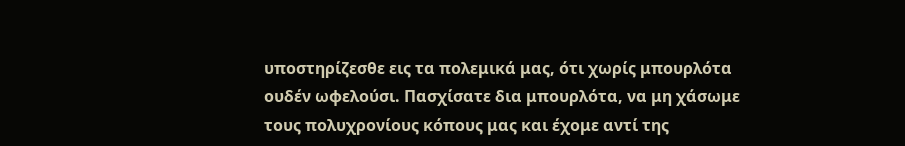υποστηρίζεσθε εις τα πολεμικά μας, ότι χωρίς μπουρλότα ουδέν ωφελούσι. Πασχίσατε δια μπουρλότα, να μη χάσωμε τους πολυχρονίους κόπους μας και έχομε αντί της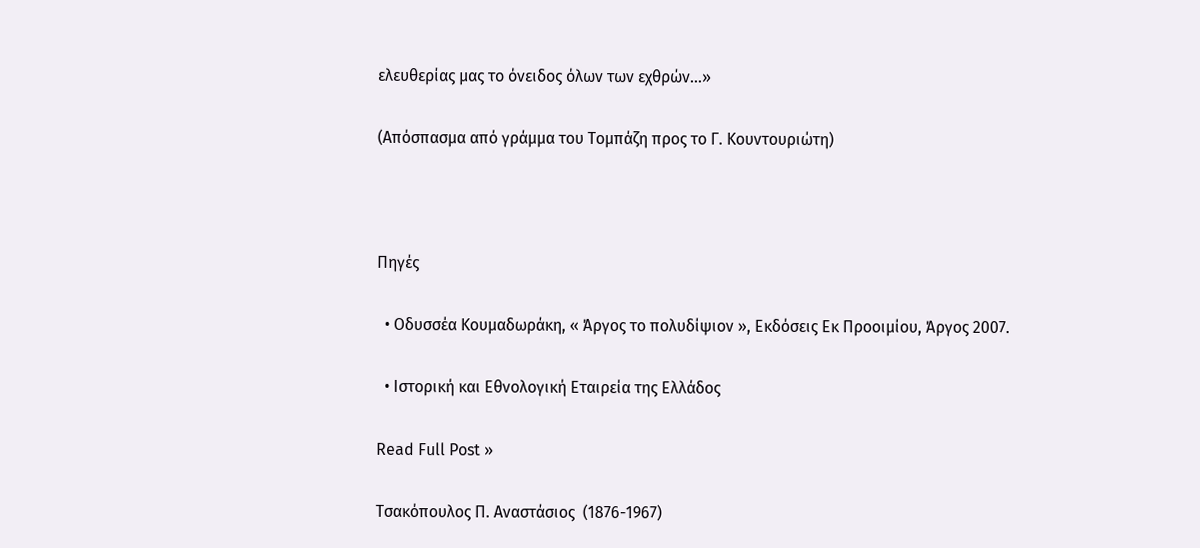ελευθερίας μας το όνειδος όλων των εχθρών…»

(Απόσπασμα από γράμμα του Tομπάζη προς το Γ. Kουντουριώτη)



Πηγές

  • Οδυσσέα Κουμαδωράκη, « Άργος το πολυδίψιον », Εκδόσεις Εκ Προοιμίου, Άργος 2007.

  • Ιστορική και Εθνολογική Εταιρεία της Ελλάδος

Read Full Post »

Τσακόπουλος Π. Αναστάσιος  (1876-1967)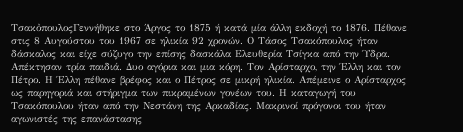ΤσακὀπουλοςΓεννήθηκε στο Άργος το 1875 ή κατά μία άλλη εκδοχή το 1876. Πέθανε στις 8 Αυγούστου του 1967 σε ηλικία 92 χρονών. Ο Τάσος Τσακόπουλος ήταν δάσκαλος και είχε σύζυγο την επίσης δασκάλα Ελευθερία Τσίγκα από την Ύδρα. Απέκτησαν τρία παιδιά. Δυο αγόρια και μια κόρη. Τον Αρίσταρχο, την Έλλη και τον Πέτρο. Η Έλλη πέθανε βρέφος και ο Πέτρος σε μικρή ηλικία. Απέμεινε ο Αρίσταρχος ως παρηγοριά και στήριγμα των πικραμένων γονέων του. Η καταγωγή του Τσακόπουλου ήταν από την Νεστάνη της Αρκαδίας. Μακρινοί πρόγονοι του ήταν αγωνιστές της επανάστασης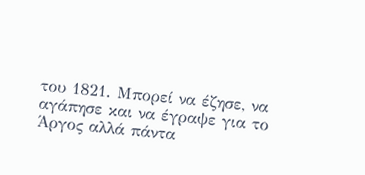του 1821. Μπορεί να έζησε, να αγάπησε και να έγραψε για το Άργος αλλά πάντα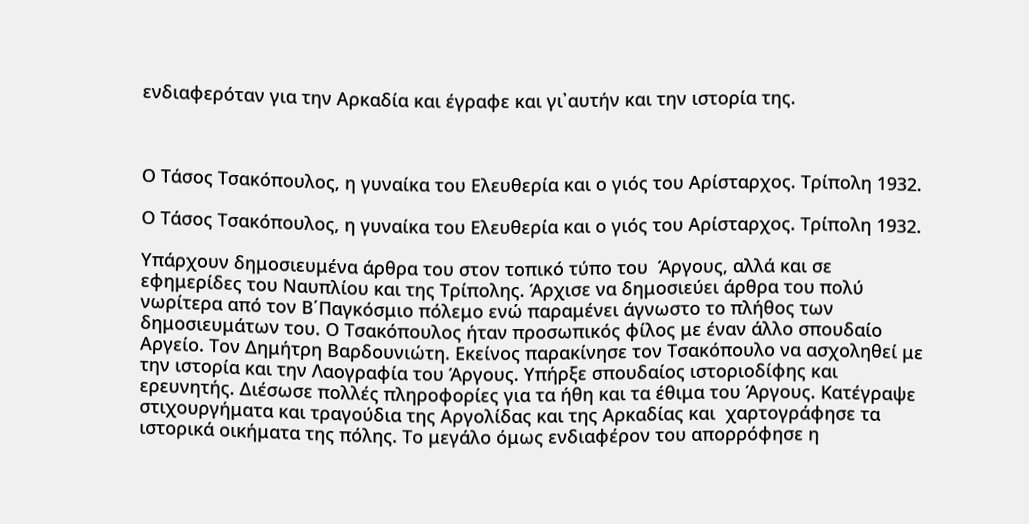ενδιαφερόταν για την Αρκαδία και έγραφε και γι᾽αυτήν και την ιστορία της.



Ο Τάσος Τσακόπουλος, η γυναίκα του Ελευθερία και ο γιός του Αρίσταρχος. Τρίπολη 1932.

Ο Τάσος Τσακόπουλος, η γυναίκα του Ελευθερία και ο γιός του Αρίσταρχος. Τρίπολη 1932.

Υπάρχουν δημοσιευμένα άρθρα του στον τοπικό τύπο του  Άργους, αλλά και σε εφημερίδες του Ναυπλίου και της Τρίπολης. Άρχισε να δημοσιεύει άρθρα του πολύ νωρίτερα από τον Β΄Παγκόσμιο πόλεμο ενώ παραμένει άγνωστο το πλήθος των δημοσιευμάτων του. Ο Τσακόπουλος ήταν προσωπικός φίλος με έναν άλλο σπουδαίο Αργείο. Τον Δημήτρη Βαρδουνιώτη. Εκείνος παρακίνησε τον Τσακόπουλο να ασχοληθεί με την ιστορία και την Λαογραφία του Άργους. Υπήρξε σπουδαίος ιστοριοδίφης και ερευνητής. Διέσωσε πολλές πληροφορίες για τα ήθη και τα έθιμα του Άργους. Κατέγραψε στιχουργήματα και τραγούδια της Αργολίδας και της Αρκαδίας και  χαρτογράφησε τα ιστορικά οικήματα της πόλης. Το μεγάλο όμως ενδιαφέρον του απορρόφησε η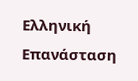Ελληνική Επανάσταση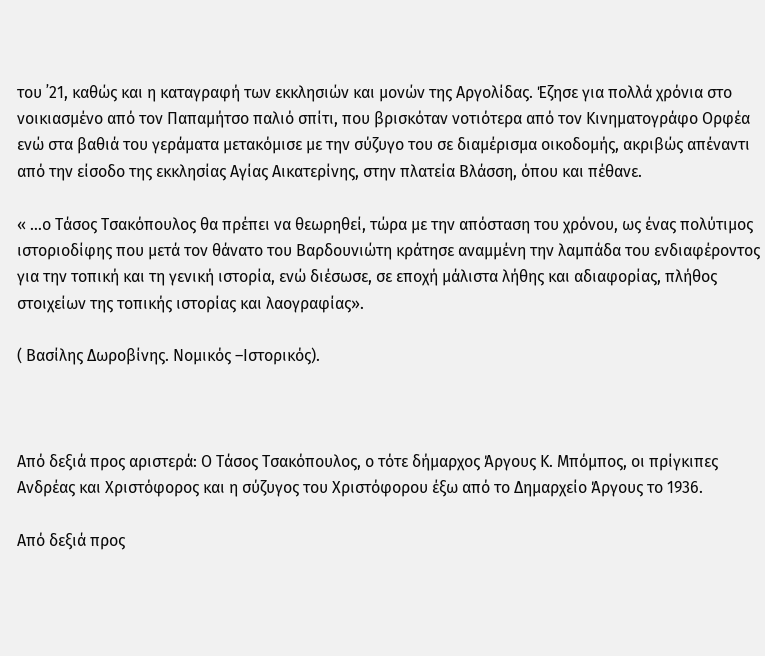του ᾽21, καθώς και η καταγραφή των εκκλησιών και μονών της Αργολίδας. Έζησε για πολλά χρόνια στο νοικιασμένο από τον Παπαμήτσο παλιό σπίτι, που βρισκόταν νοτιότερα από τον Κινηματογράφο Ορφέα ενώ στα βαθιά του γεράματα μετακόμισε με την σύζυγο του σε διαμέρισμα οικοδομής, ακριβώς απέναντι από την είσοδο της εκκλησίας Αγίας Αικατερίνης, στην πλατεία Βλάσση, όπου και πέθανε.

« …ο Τάσος Τσακόπουλος θα πρέπει να θεωρηθεί, τώρα με την απόσταση του χρόνου, ως ένας πολύτιμος ιστοριοδίφης που μετά τον θάνατο του Βαρδουνιώτη κράτησε αναμμένη την λαμπάδα του ενδιαφέροντος για την τοπική και τη γενική ιστορία, ενώ διέσωσε, σε εποχή μάλιστα λήθης και αδιαφορίας, πλήθος στοιχείων της τοπικής ιστορίας και λαογραφίας».

( Βασίλης Δωροβίνης. Νομικός –Ιστορικός).



Από δεξιά προς αριστερά: Ο Τάσος Τσακόπουλος, ο τότε δήμαρχος Άργους Κ. Μπόμπος, οι πρίγκιπες Ανδρέας και Χριστόφορος και η σύζυγος του Χριστόφορου έξω από το Δημαρχείο Άργους το 1936.

Από δεξιά προς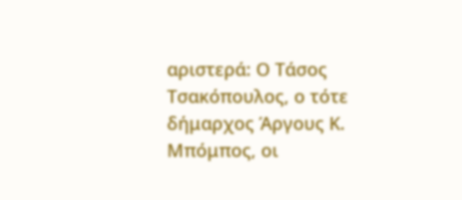αριστερά: Ο Τάσος Τσακόπουλος, ο τότε δήμαρχος Άργους Κ. Μπόμπος, οι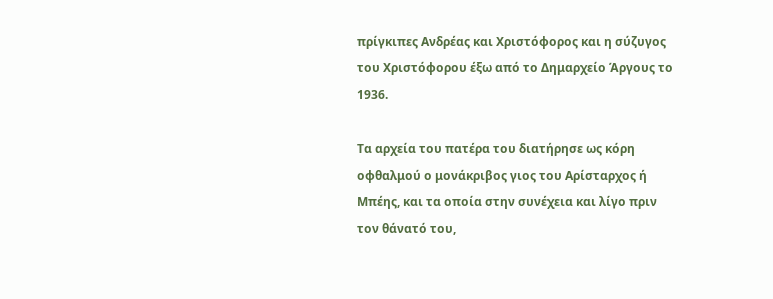πρίγκιπες Ανδρέας και Χριστόφορος και η σύζυγος του Χριστόφορου έξω από το Δημαρχείο Άργους το 1936.

Τα αρχεία του πατέρα του διατήρησε ως κόρη οφθαλμού ο μονάκριβος γιος του Αρίσταρχος ή Μπέης, και τα οποία στην συνέχεια και λίγο πριν τον θάνατό του,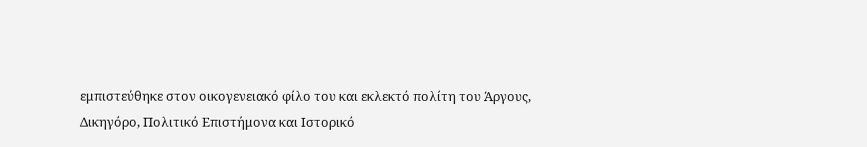εμπιστεύθηκε στον οικογενειακό φίλο του και εκλεκτό πολίτη του Άργους, Δικηγόρο, Πολιτικό Επιστήμονα και Ιστορικό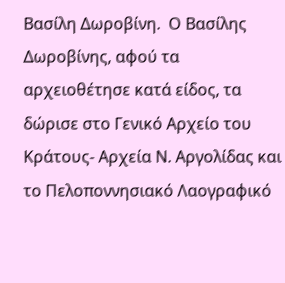Βασίλη Δωροβίνη.  Ο Βασίλης Δωροβίνης, αφού τα αρχειοθέτησε κατά είδος, τα δώρισε στο Γενικό Αρχείο του Κράτους- Αρχεία Ν. Αργολίδας και το Πελοποννησιακό Λαογραφικό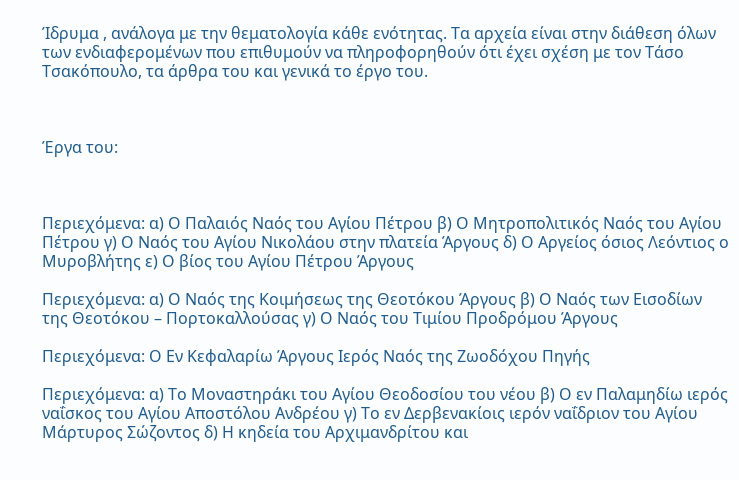Ίδρυμα , ανάλογα με την θεματολογία κάθε ενότητας. Τα αρχεία είναι στην διάθεση όλων των ενδιαφερομένων που επιθυμούν να πληροφορηθούν ότι έχει σχέση με τον Τάσο Τσακόπουλο, τα άρθρα του και γενικά το έργο του.



Έργα του:



Περιεχόμενα: α) Ο Παλαιός Ναός του Αγίου Πέτρου β) Ο Μητροπολιτικός Ναός του Αγίου Πέτρου γ) Ο Ναός του Αγίου Νικολάου στην πλατεία Άργους δ) Ο Αργείος όσιος Λεόντιος ο Μυροβλήτης ε) Ο βίος του Αγίου Πέτρου Άργους

Περιεχόμενα: α) Ο Ναός της Κοιμήσεως της Θεοτόκου Άργους β) Ο Ναός των Εισοδίων  της Θεοτόκου – Πορτοκαλλούσας γ) Ο Ναός του Τιμίου Προδρόμου Άργους

Περιεχόμενα: Ο Εν Κεφαλαρίω Άργους Ιερός Ναός της Ζωοδόχου Πηγής

Περιεχόμενα: α) Το Μοναστηράκι του Αγίου Θεοδοσίου του νέου β) Ο εν Παλαμηδίω ιερός ναΐσκος του Αγίου Αποστόλου Ανδρέου γ) Το εν Δερβενακίοις ιερόν ναΐδριον του Αγίου Μάρτυρος Σώζοντος δ) Η κηδεία του Αρχιμανδρίτου και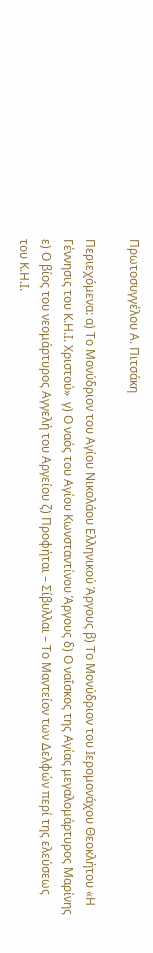Πρωτοσυγγέλου Α. Πιτσάκη

Περιεχόμενα: α) Το Μονύδριον του Αγίου Νικολάου Ελληνικού Άργους β) Το Μονύδριον του Ιερομονάχου Θεοκλήτου «Η Γέννησις του Κ.Η.Ι. Χριστού»  γ) Ο ναός του Αγίου Κωνσταντίνου Άργους δ) Ο ναΐσκος της Αγίας μεγαλομάρτυρος Μαρίνης ε) Ο βίος του νεομάρτυρος Αγγελή του Αργείου ζ) Προφήται – Σίβυλλαι – Το Μαντείον των Δελφών περί της ελεύσεως του Κ.Η.Ι.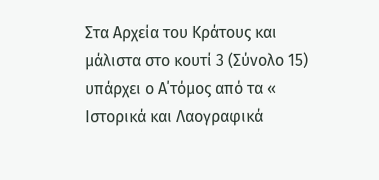Στα Αρχεία του Κράτους και μάλιστα στο κουτί 3 (Σύνολο 15) υπάρχει ο Α΄τόμος από τα « Ιστορικά και Λαογραφικά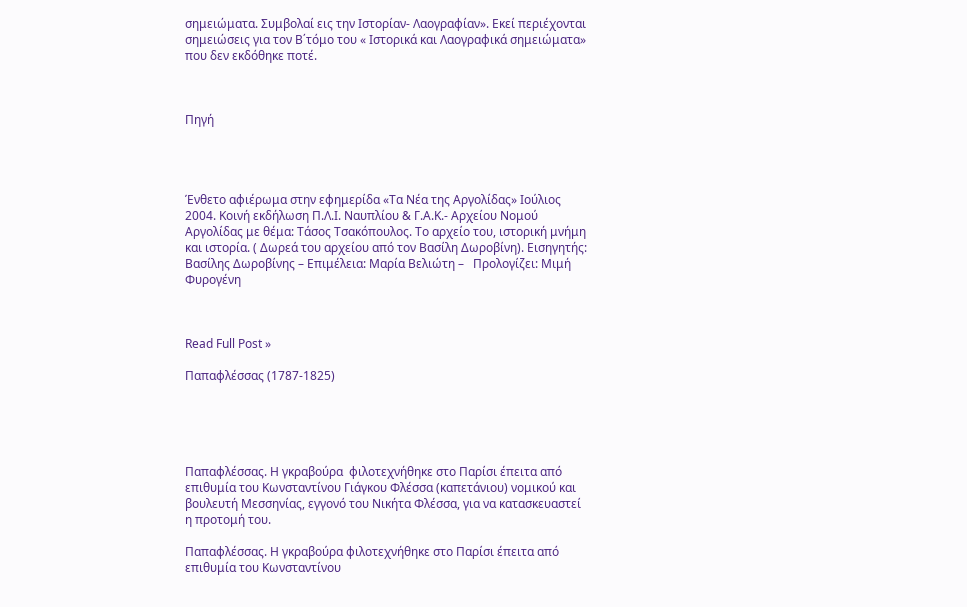σημειώματα. Συμβολαί εις την Ιστορίαν- Λαογραφίαν». Εκεί περιέχονται σημειώσεις για τον Β΄τόμο του « Ιστορικά και Λαογραφικά σημειώματα»  που δεν εκδόθηκε ποτέ.



Πηγή




Ένθετο αφιέρωμα στην εφημερίδα «Τα Νέα της Αργολίδας» Ιούλιος 2004. Κοινή εκδήλωση Π.Λ.Ι. Ναυπλίου & Γ.Α.Κ.- Αρχείου Νομού Αργολίδας με θέμα: Τάσος Τσακόπουλος. Το αρχείο του, ιστορική μνήμη και ιστορία. ( Δωρεά του αρχείου από τον Βασίλη Δωροβίνη). Εισηγητής: Βασίλης Δωροβίνης – Επιμέλεια: Μαρία Βελιώτη –   Προλογίζει: Μιμή Φυρογένη



Read Full Post »

Παπαφλέσσας (1787-1825)





Παπαφλέσσας. Η γκραβούρα  φιλοτεχνήθηκε στο Παρίσι έπειτα από επιθυμία του Κωνσταντίνου Γιάγκου Φλέσσα (καπετάνιου) νομικού και βουλευτή Μεσσηνίας, εγγονό του Νικήτα Φλέσσα, για να κατασκευαστεί η προτομή του.

Παπαφλέσσας. Η γκραβούρα φιλοτεχνήθηκε στο Παρίσι έπειτα από επιθυμία του Κωνσταντίνου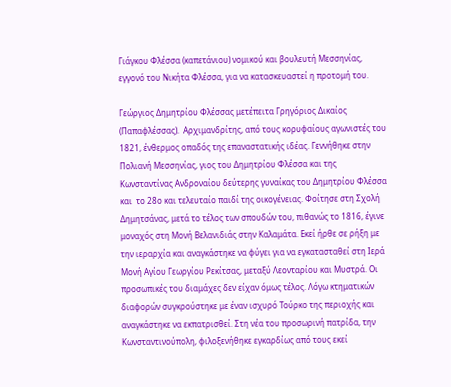Γιάγκου Φλέσσα (καπετάνιου) νομικού και βουλευτή Μεσσηνίας, εγγονό του Νικήτα Φλέσσα, για να κατασκευαστεί η προτομή του.

Γεώργιος Δημητρίου Φλέσσας μετέπειτα Γρηγόριος Δικαίος (Παπαφλέσσας).  Αρχιμανδρίτης, από τους κορυφαίους αγωνιστές του 1821, ένθερμος οπαδός της επαναστατικής ιδέας. Γεννήθηκε στην Πολιανή Μεσσηνίας, γιος του Δημητρίου Φλέσσα και της Κωνσταντίνας Ανδροναίου δεύτερης γυναίκας του Δημητρίου Φλέσσα και  το 28ο και τελευταίο παιδί της οικογένειας. Φοίτησε στη Σχολή Δημητσάνας, μετά το τέλος των σπουδών του, πιθανώς το 1816, έγινε μοναχός στη Μονή Βελανιδιάς στην Καλαμάτα. Εκεί ήρθε σε ρήξη με την ιεραρχία και αναγκάστηκε να φύγει για να εγκατασταθεί στη Ιερά Μονή Αγίου Γεωργίου Ρεκίτσας, μεταξύ Λεονταρίου και Μυστρά. Οι προσωπικές του διαμάχες δεν είχαν όμως τέλος. Λόγω κτηματικών διαφορών συγκρούστηκε με έναν ισχυρό Τούρκο της περιοχής και αναγκάστηκε να εκπατρισθεί. Στη νέα του προσωρινή πατρίδα, την Κωνσταντινούπολη, φιλοξενήθηκε εγκαρδίως από τους εκεί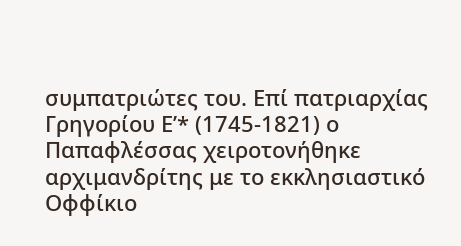συμπατριώτες του. Επί πατριαρχίας Γρηγορίου Ε’* (1745-1821) ο Παπαφλέσσας χειροτονήθηκε αρχιμανδρίτης με το εκκλησιαστικό Οφφίκιο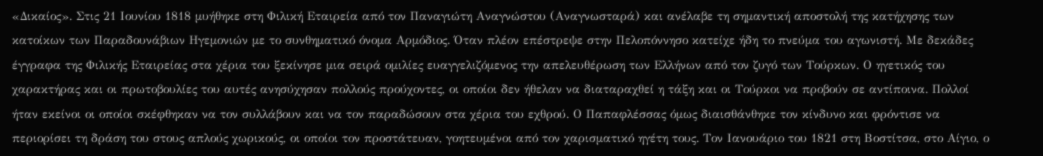«Δικαίος». Στις 21 Ιουνίου 1818 μυήθηκε στη Φιλική Εταιρεία από τον Παναγιώτη Αναγνώστου (Αναγνωσταρά) και ανέλαβε τη σημαντική αποστολή της κατήχησης των κατοίκων των Παραδουνάβιων Ηγεμονιών με το συνθηματικό όνομα Αρμόδιος. Όταν πλέον επέστρεψε στην Πελοπόννησο κατείχε ήδη το πνεύμα του αγωνιστή. Με δεκάδες έγγραφα της Φιλικής Εταιρείας στα χέρια του ξεκίνησε μια σειρά ομιλίες ευαγγελιζόμενος την απελευθέρωση των Ελλήνων από τον ζυγό των Τούρκων. Ο ηγετικός του χαρακτήρας και οι πρωτοβουλίες του αυτές ανησύχησαν πολλούς προύχοντες, οι οποίοι δεν ήθελαν να διαταραχθεί η τάξη και οι Τούρκοι να προβούν σε αντίποινα. Πολλοί ήταν εκείνοι οι οποίοι σκέφθηκαν να τον συλλάβουν και να τον παραδώσουν στα χέρια του εχθρού. Ο Παπαφλέσσας όμως διαισθάνθηκε τον κίνδυνο και φρόντισε να περιορίσει τη δράση του στους απλούς χωρικούς, οι οποίοι τον προστάτευαν, γοητευμένοι από τον χαρισματικό ηγέτη τους. Τον Ιανουάριο του 1821 στη Βοστίτσα, στο Αίγιο, ο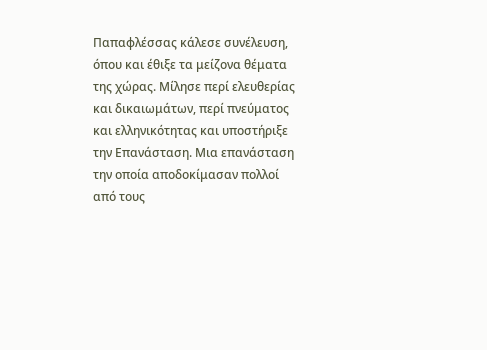Παπαφλέσσας κάλεσε συνέλευση, όπου και έθιξε τα μείζονα θέματα της χώρας. Μίλησε περί ελευθερίας και δικαιωμάτων, περί πνεύματος και ελληνικότητας και υποστήριξε την Επανάσταση. Μια επανάσταση την οποία αποδοκίμασαν πολλοί από τους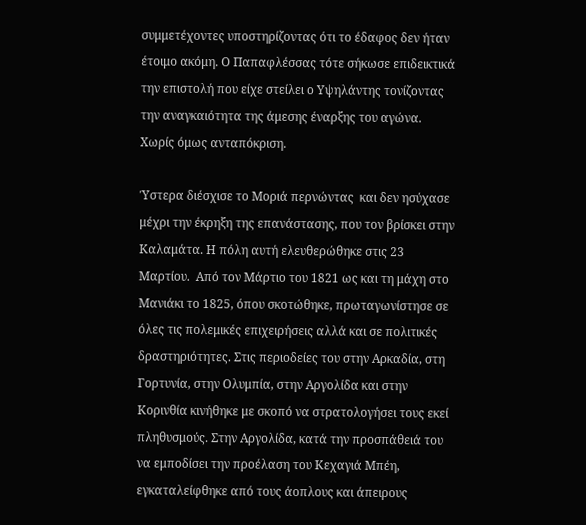συμμετέχοντες υποστηρίζοντας ότι το έδαφος δεν ήταν έτοιμο ακόμη. Ο Παπαφλέσσας τότε σήκωσε επιδεικτικά την επιστολή που είχε στείλει ο Υψηλάντης τονίζοντας την αναγκαιότητα της άμεσης έναρξης του αγώνα. Χωρίς όμως ανταπόκριση.

Ύστερα διέσχισε το Μοριά περνώντας  και δεν ησύχασε μέχρι την έκρηξη της επανάστασης, που τον βρίσκει στην Καλαμάτα. Η πόλη αυτή ελευθερώθηκε στις 23 Μαρτίου.  Από τον Μάρτιο του 1821 ως και τη μάχη στο Μανιάκι το 1825, όπου σκοτώθηκε, πρωταγωνίστησε σε όλες τις πολεμικές επιχειρήσεις αλλά και σε πολιτικές δραστηριότητες. Στις περιοδείες του στην Αρκαδία, στη Γορτυνία, στην Ολυμπία, στην Αργολίδα και στην Κορινθία κινήθηκε με σκοπό να στρατολογήσει τους εκεί πληθυσμούς. Στην Αργολίδα, κατά την προσπάθειά του να εμποδίσει την προέλαση του Κεχαγιά Μπέη, εγκαταλείφθηκε από τους άοπλους και άπειρους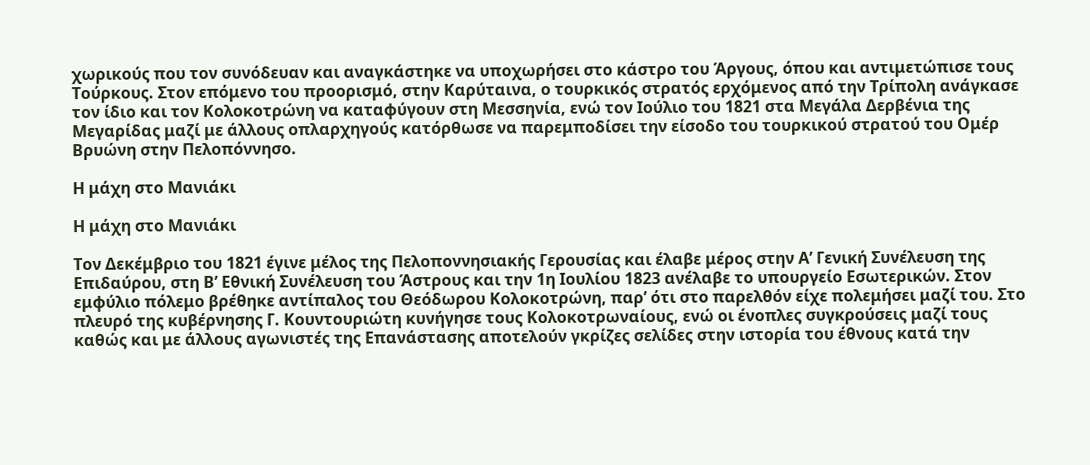χωρικούς που τον συνόδευαν και αναγκάστηκε να υποχωρήσει στο κάστρο του Άργους, όπου και αντιμετώπισε τους Τούρκους. Στον επόμενο του προορισμό, στην Καρύταινα, ο τουρκικός στρατός ερχόμενος από την Τρίπολη ανάγκασε τον ίδιο και τον Κολοκοτρώνη να καταφύγουν στη Μεσσηνία, ενώ τον Ιούλιο του 1821 στα Μεγάλα Δερβένια της Μεγαρίδας μαζί με άλλους οπλαρχηγούς κατόρθωσε να παρεμποδίσει την είσοδο του τουρκικού στρατού του Ομέρ Βρυώνη στην Πελοπόννησο.

Η μάχη στο Μανιάκι

Η μάχη στο Μανιάκι

Τον Δεκέμβριο του 1821 έγινε μέλος της Πελοποννησιακής Γερουσίας και έλαβε μέρος στην Α’ Γενική Συνέλευση της Επιδαύρου, στη Β’ Εθνική Συνέλευση του Άστρους και την 1η Ιουλίου 1823 ανέλαβε το υπουργείο Εσωτερικών. Στον εμφύλιο πόλεμο βρέθηκε αντίπαλος του Θεόδωρου Κολοκοτρώνη, παρ’ ότι στο παρελθόν είχε πολεμήσει μαζί του. Στο πλευρό της κυβέρνησης Γ. Κουντουριώτη κυνήγησε τους Κολοκοτρωναίους, ενώ οι ένοπλες συγκρούσεις μαζί τους καθώς και με άλλους αγωνιστές της Επανάστασης αποτελούν γκρίζες σελίδες στην ιστορία του έθνους κατά την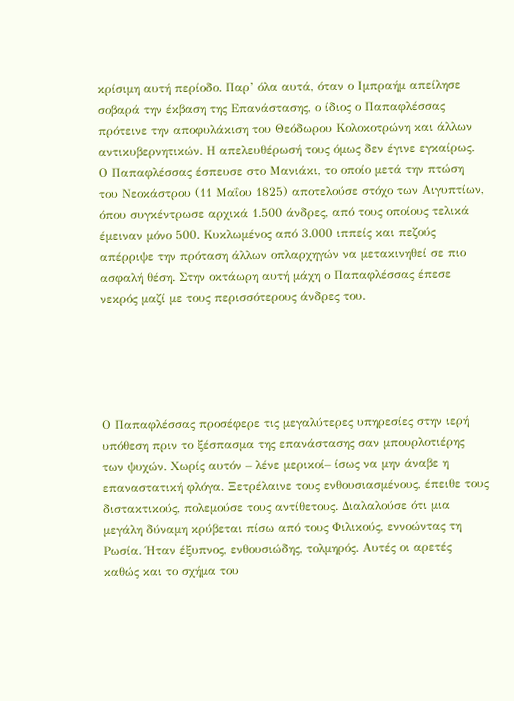κρίσιμη αυτή περίοδο. Παρ’ όλα αυτά, όταν ο Ιμπραήμ απείλησε σοβαρά την έκβαση της Επανάστασης, ο ίδιος ο Παπαφλέσσας πρότεινε την αποφυλάκιση του Θεόδωρου Κολοκοτρώνη και άλλων αντικυβερνητικών. Η απελευθέρωσή τους όμως δεν έγινε εγκαίρως. Ο Παπαφλέσσας έσπευσε στο Μανιάκι, το οποίο μετά την πτώση του Νεοκάστρου (11 Μαΐου 1825) αποτελούσε στόχο των Αιγυπτίων, όπου συγκέντρωσε αρχικά 1.500 άνδρες, από τους οποίους τελικά έμειναν μόνο 500. Κυκλωμένος από 3.000 ιππείς και πεζούς απέρριψε την πρόταση άλλων οπλαρχηγών να μετακινηθεί σε πιο ασφαλή θέση. Στην οκτάωρη αυτή μάχη ο Παπαφλέσσας έπεσε νεκρός μαζί με τους περισσότερους άνδρες του.





Ο Παπαφλέσσας προσέφερε τις μεγαλύτερες υπηρεσίες στην ιερή υπόθεση πριν το ξέσπασμα της επανάστασης σαν μπουρλοτιέρης των ψυχών. Χωρίς αυτόν – λένε μερικοί– ίσως να μην άναβε η επαναστατική φλόγα. Ξετρέλαινε τους ενθουσιασμένους, έπειθε τους διστακτικούς, πολεμούσε τους αντίθετους. Διαλαλούσε ότι μια μεγάλη δύναμη κρύβεται πίσω από τους Φιλικούς, εννοώντας τη Ρωσία. Ήταν έξυπνος, ενθουσιώδης, τολμηρός. Αυτές οι αρετές καθώς και το σχήμα του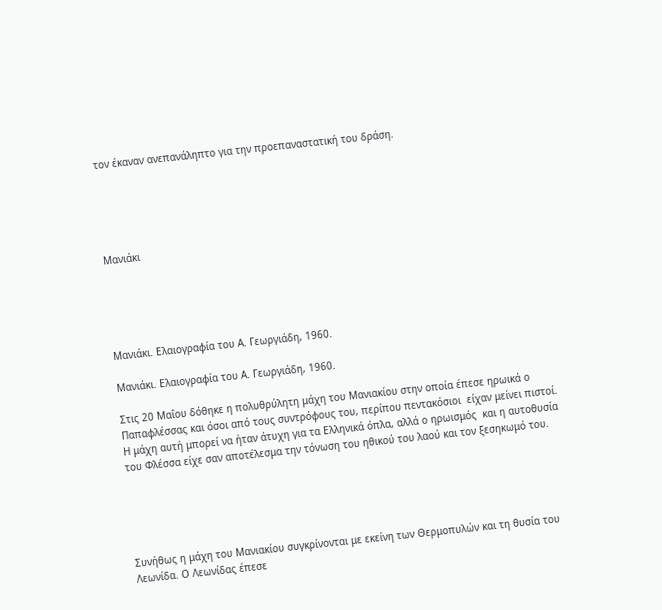τον έκαναν ανεπανάληπτο για την προεπαναστατική του δράση.





Μανιάκι





Μανιάκι. Ελαιογραφία του Α. Γεωργιάδη, 1960.

Μανιάκι. Ελαιογραφία του Α. Γεωργιάδη, 1960.

Στις 20 Μαΐου δόθηκε η πολυθρύλητη μάχη του Μανιακίου στην οποία έπεσε ηρωικά ο Παπαφλέσσας και όσοι από τους συντρόφους του, περίπου πεντακόσιοι  είχαν μείνει πιστοί. Η μάχη αυτή μπορεί να ήταν άτυχη για τα Ελληνικά όπλα, αλλά ο ηρωισμός  και η αυτοθυσία του Φλέσσα είχε σαν αποτέλεσμα την τόνωση του ηθικού του λαού και τον ξεσηκωμό του.





Συνήθως η μάχη του Μανιακίου συγκρίνονται με εκείνη των Θερμοπυλών και τη θυσία του Λεωνίδα. Ο Λεωνίδας έπεσε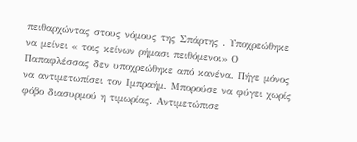πειθαρχώντας στους νόμους της Σπάρτης . Υποχρεώθηκε να μείνει « τοις κείνων ρήμασι πειθόμενοι» Ο Παπαφλέσσας δεν υποχρεώθηκε από κανένα. Πήγε μόνος να αντιμετωπίσει τον Ιμπραήμ. Μπορούσε να φύγει χωρίς φόβο διασυρμού η τιμωρίας. Αντιμετώπισε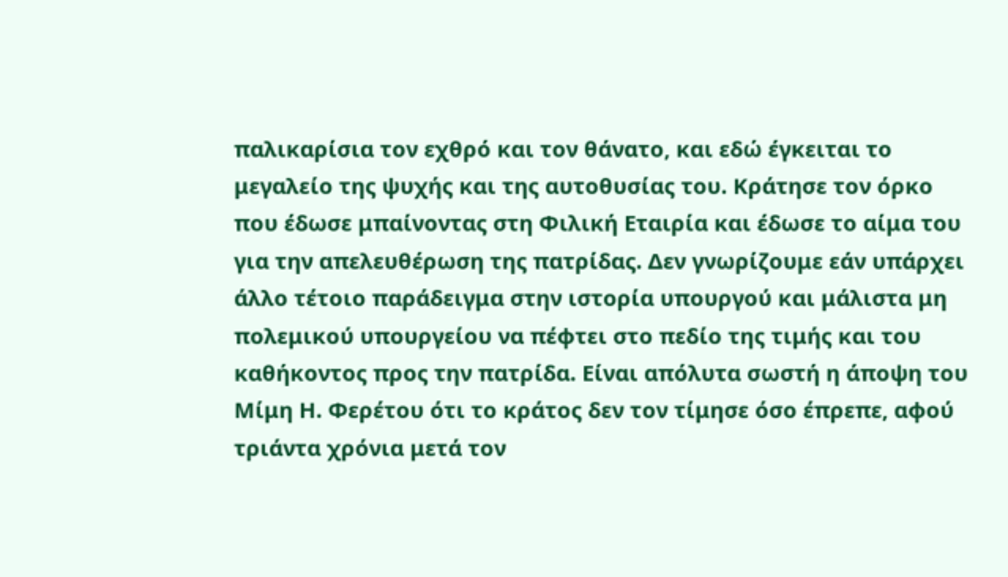παλικαρίσια τον εχθρό και τον θάνατο, και εδώ έγκειται το μεγαλείο της ψυχής και της αυτοθυσίας του. Κράτησε τον όρκο που έδωσε μπαίνοντας στη Φιλική Εταιρία και έδωσε το αίμα του για την απελευθέρωση της πατρίδας. Δεν γνωρίζουμε εάν υπάρχει άλλο τέτοιο παράδειγμα στην ιστορία υπουργού και μάλιστα μη πολεμικού υπουργείου να πέφτει στο πεδίο της τιμής και του καθήκοντος προς την πατρίδα. Είναι απόλυτα σωστή η άποψη του Μίμη Η. Φερέτου ότι το κράτος δεν τον τίμησε όσο έπρεπε, αφού τριάντα χρόνια μετά τον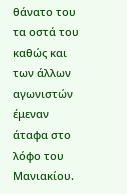θάνατο του τα οστά του καθώς και των άλλων αγωνιστών έμεναν άταφα στο λόφο του Μανιακίου.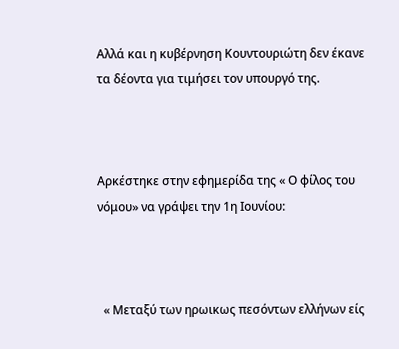Αλλά και η κυβέρνηση Κουντουριώτη δεν έκανε τα δέοντα για τιμήσει τον υπουργό της.



Αρκέστηκε στην εφημερίδα της « Ο φίλος του νόμου» να γράψει την 1η Ιουνίου:



  « Μεταξύ των ηρωικως πεσόντων ελλήνων είς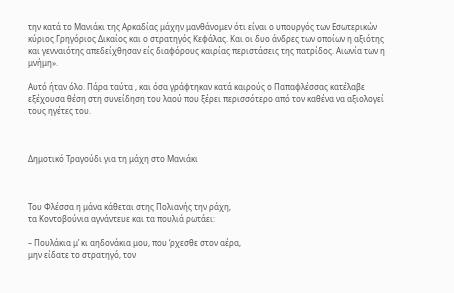την κατά το Μανιάκι της Αρκαδίας μάχην μανθάνομεν ότι είναι ο υπουργός των Εσωτερικών  κύριος Γρηγόριος Δικαίος και ο στρατηγός Κεφάλας. Και οι δυο άνδρες των οποίων η αξιότης και γενναιότης απεδείχθησαν είς διαφόρους καιρίας περιστάσεις της πατρίδος. Αιωνία των η μνήμη».

Αυτό ήταν όλο. Πάρα ταύτα , και όσα γράφτηκαν κατά καιρούς ο Παπαφλέσσας κατέλαβε εξέχουσα θέση στη συνείδηση του λαού που ξέρει περισσότερο από τον καθένα να αξιολογεί τους ηγέτες του.



Δημοτικό Τραγούδι για τη μάχη στο Μανιάκι



Του Φλέσσα η μάνα κάθεται στης Πολιανής την ράχη,
τα Κοντοβούνια αγνάντευε και τα πουλιά ρωτάει:

– Πουλάκια μ’ κι αηδονάκια μου, που ‘ρχεσθε στον αέρα,
μην είδατε το στρατηγό, τον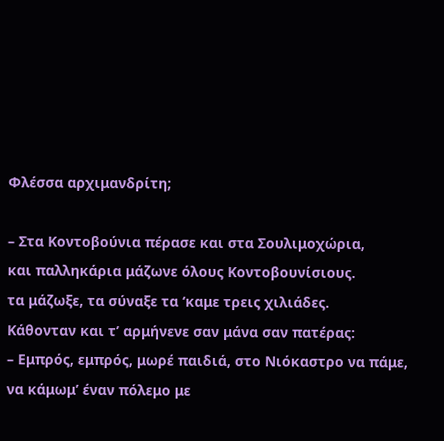Φλέσσα αρχιμανδρίτη;

– Στα Κοντοβούνια πέρασε και στα Σουλιμοχώρια,
και παλληκάρια μάζωνε όλους Κοντοβουνίσιους.
τα μάζωξε, τα σύναξε τα ‘καμε τρεις χιλιάδες.
Κάθονταν και τ’ αρμήνενε σαν μάνα σαν πατέρας:
– Εμπρός, εμπρός, μωρέ παιδιά, στο Νιόκαστρο να πάμε,
να κάμωμ’ έναν πόλεμο με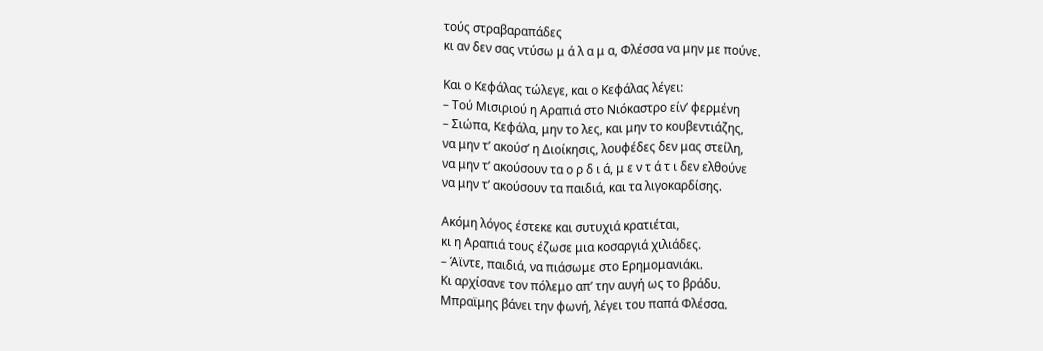τούς στραβαραπάδες
κι αν δεν σας ντύσω μ ά λ α μ α, Φλέσσα να μην με πούνε.

Και ο Κεφάλας τώλεγε, και ο Κεφάλας λέγει:
– Τού Μισιριού η Αραπιά στο Νιόκαστρο είν’ φερμένη
– Σιώπα, Κεφάλα, μην το λες, και μην το κουβεντιάζης,
να μην τ’ ακούσ’ η Διοίκησις, λουφέδες δεν μας στείλη,
να μην τ’ ακούσουν τα ο ρ δ ι ά, μ ε ν τ ά τ ι δεν ελθούνε
να μην τ’ ακούσουν τα παιδιά, και τα λιγοκαρδίσης.

Ακόμη λόγος έστεκε και συτυχιά κρατιέται,
κι η Αραπιά τους έζωσε μια κoσαργιά χιλιάδες.
– Άϊντε, παιδιά, να πιάσωμε στο Ερημομανιάκι.
Κι αρχίσανε τον πόλεμο απ’ την αυγή ως το βράδυ.
Μπραϊμης βάνει την φωνή, λέγει του παπά Φλέσσα.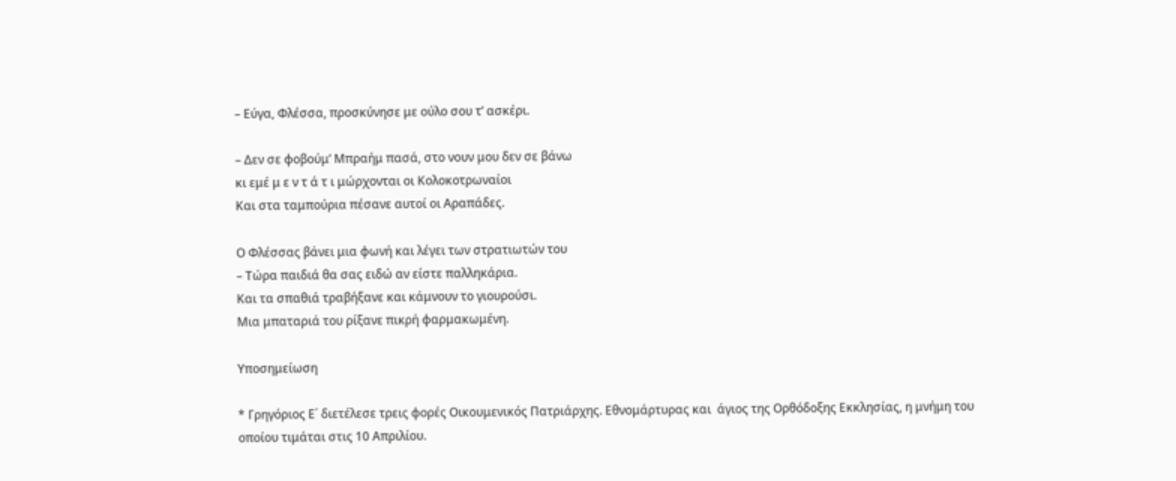– Εύγα, Φλέσσα, προσκύνησε με ούλο σου τ’ ασκέρι.

– Δεν σε φοβούμ’ Μπραήμ πασά, στο νουν μου δεν σε βάνω
κι εμέ μ ε ν τ ά τ ι μώρχονται οι Κολοκοτρωναίοι
Και στα ταμπούρια πέσανε αυτοί οι Αραπάδες.

Ο Φλέσσας βάνει μια φωνή και λέγει των στρατιωτών του
– Τώρα παιδιά θα σας ειδώ αν είστε παλληκάρια.
Και τα σπαθιά τραβήξανε και κάμνουν το γιουρούσι.
Μια μπαταριά του ρίξανε πικρή φαρμακωμένη.

Υποσημείωση

* Γρηγόριος Ε΄ διετέλεσε τρεις φορές Οικουμενικός Πατριάρχης. Εθνομάρτυρας και  άγιος της Ορθόδοξης Εκκλησίας, η μνήμη του οποίου τιμάται στις 10 Απριλίου.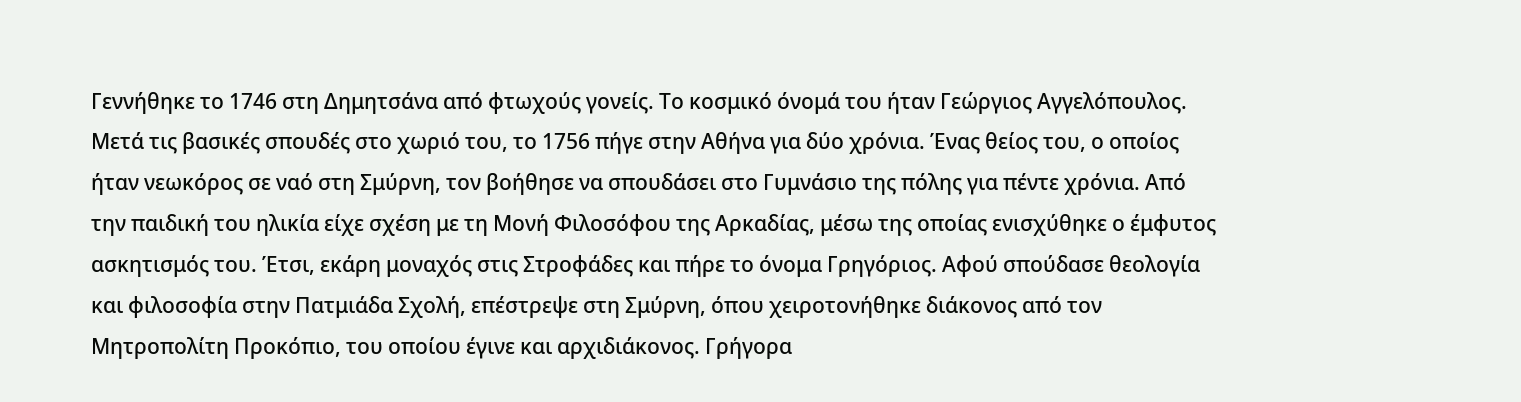Γεννήθηκε το 1746 στη Δημητσάνα από φτωχούς γονείς. Το κοσμικό όνομά του ήταν Γεώργιος Αγγελόπουλος. Μετά τις βασικές σπουδές στο χωριό του, το 1756 πήγε στην Αθήνα για δύο χρόνια. Ένας θείος του, ο οποίος ήταν νεωκόρος σε ναό στη Σμύρνη, τον βοήθησε να σπουδάσει στο Γυμνάσιο της πόλης για πέντε χρόνια. Από την παιδική του ηλικία είχε σχέση με τη Μονή Φιλοσόφου της Αρκαδίας, μέσω της οποίας ενισχύθηκε ο έμφυτος ασκητισμός του. Έτσι, εκάρη μοναχός στις Στροφάδες και πήρε το όνομα Γρηγόριος. Αφού σπούδασε θεολογία και φιλοσοφία στην Πατμιάδα Σχολή, επέστρεψε στη Σμύρνη, όπου χειροτονήθηκε διάκονος από τον Μητροπολίτη Προκόπιο, του οποίου έγινε και αρχιδιάκονος. Γρήγορα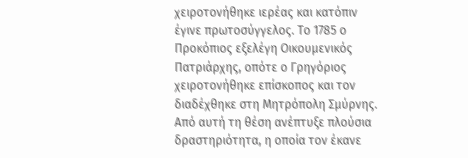χειροτονήθηκε ιερέας και κατόπιν έγινε πρωτοσύγγελος. Το 1785 ο Προκόπιος εξελέγη Οικουμενικός Πατριάρχης, οπότε ο Γρηγόριος χειροτονήθηκε επίσκοπος και τον διαδέχθηκε στη Μητρόπολη Σμύρνης. Από αυτή τη θέση ανέπτυξε πλούσια δραστηριότητα, η οποία τον έκανε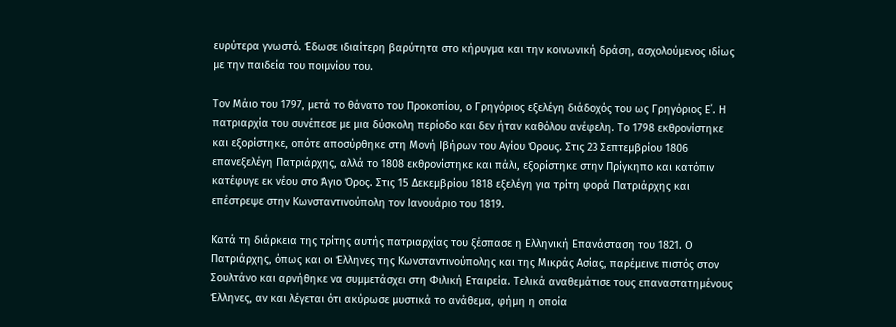ευρύτερα γνωστό. Έδωσε ιδιαίτερη βαρύτητα στο κήρυγμα και την κοινωνική δράση, ασχολούμενος ιδίως με την παιδεία του ποιμνίου του.

Τον Μάιο του 1797, μετά το θάνατο του Προκοπίου, ο Γρηγόριος εξελέγη διάδοχός του ως Γρηγόριος Ε΄. Η πατριαρχία του συνέπεσε με μια δύσκολη περίοδο και δεν ήταν καθόλου ανέφελη. Το 1798 εκθρονίστηκε και εξορίστηκε, οπότε αποσύρθηκε στη Μονή Ιβήρων του Αγίου Όρους. Στις 23 Σεπτεμβρίου 1806 επανεξελέγη Πατριάρχης, αλλά το 1808 εκθρονίστηκε και πάλι, εξορίστηκε στην Πρίγκηπο και κατόπιν κατέφυγε εκ νέου στο Άγιο Όρος. Στις 15 Δεκεμβρίου 1818 εξελέγη για τρίτη φορά Πατριάρχης και επέστρεψε στην Κωνσταντινούπολη τον Ιανουάριο του 1819.

Κατά τη διάρκεια της τρίτης αυτής πατριαρχίας του ξέσπασε η Ελληνική Επανάσταση του 1821. Ο Πατριάρχης, όπως και οι Έλληνες της Κωνσταντινούπολης και της Μικράς Ασίας, παρέμεινε πιστός στον Σουλτάνο και αρνήθηκε να συμμετάσχει στη Φιλική Εταιρεία. Τελικά αναθεμάτισε τους επαναστατημένους Έλληνες, αν και λέγεται ότι ακύρωσε μυστικά το ανάθεμα, φήμη η οποία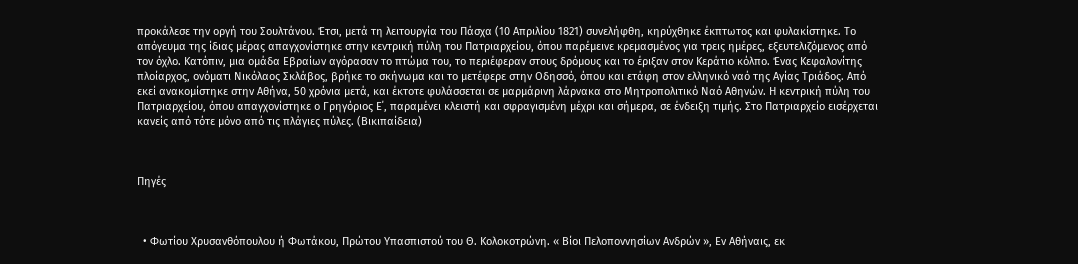προκάλεσε την οργή του Σουλτάνου. Έτσι, μετά τη λειτουργία του Πάσχα (10 Απριλίου 1821) συνελήφθη, κηρύχθηκε έκπτωτος και φυλακίστηκε. Το απόγευμα της ίδιας μέρας απαγχονίστηκε στην κεντρική πύλη του Πατριαρχείου, όπου παρέμεινε κρεμασμένος για τρεις ημέρες, εξευτελιζόμενος από τον όχλο. Κατόπιν, μια ομάδα Εβραίων αγόρασαν το πτώμα του, το περιέφεραν στους δρόμους και το έριξαν στον Κεράτιο κόλπο. Ένας Κεφαλονίτης πλοίαρχος, ονόματι Νικόλαος Σκλάβος, βρήκε το σκήνωμα και το μετέφερε στην Οδησσό, όπου και ετάφη στον ελληνικό ναό της Αγίας Τριάδος. Από εκεί ανακομίστηκε στην Αθήνα, 50 χρόνια μετά, και έκτοτε φυλάσσεται σε μαρμάρινη λάρνακα στο Μητροπολιτικό Ναό Αθηνών. Η κεντρική πύλη του Πατριαρχείου, όπου απαγχονίστηκε ο Γρηγόριος Ε΄, παραμένει κλειστή και σφραγισμένη μέχρι και σήμερα, σε ένδειξη τιμής. Στο Πατριαρχείο εισέρχεται κανείς από τότε μόνο από τις πλάγιες πύλες. (Βικιπαίδεια)



Πηγές



  • Φωτίου Χρυσανθόπουλου ή Φωτάκου, Πρώτου Υπασπιστού του Θ. Κολοκοτρώνη. « Βίοι Πελοποννησίων Ανδρών », Εν Αθήναις, εκ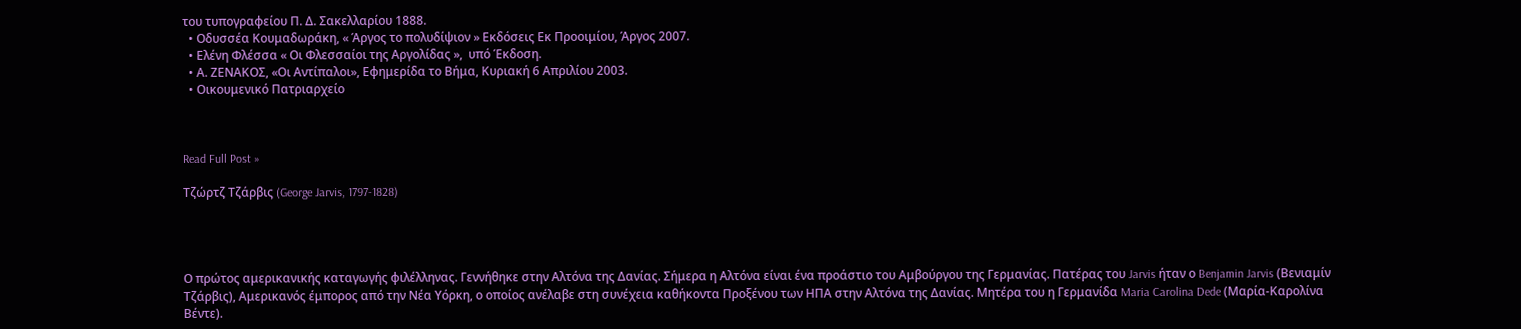του τυπογραφείου Π. Δ. Σακελλαρίου 1888.
  • Οδυσσέα Κουμαδωράκη, « Άργος το πολυδίψιον » Εκδόσεις Εκ Προοιμίου, Άργος 2007.
  • Ελένη Φλέσσα « Οι Φλεσσαίοι της Αργολίδας »,  υπό Έκδοση.
  • Α. ΖΕΝΑΚΟΣ, «Οι Αντίπαλοι», Εφημερίδα το Βήμα, Κυριακή 6 Απριλίου 2003.
  • Οικουμενικό Πατριαρχείο



Read Full Post »

Τζώρτζ Τζάρβις (George Jarvis, 1797-1828)




Ο πρώτος αμερικανικής καταγωγής φιλέλληνας. Γεννήθηκε στην Αλτόνα της Δανίας. Σήμερα η Αλτόνα είναι ένα προάστιο του Αμβούργου της Γερμανίας. Πατέρας του Jarvis ήταν ο Benjamin Jarvis (Βενιαμίν Τζάρβις), Αμερικανός έμπορος από την Νέα Υόρκη, ο οποίος ανέλαβε στη συνέχεια καθήκοντα Προξένου των ΗΠΑ στην Αλτόνα της Δανίας. Μητέρα του η Γερμανίδα Maria Carolina Dede (Μαρία-Καρολίνα Βέντε).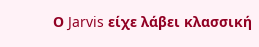Ο Jarvis είχε λάβει κλασσική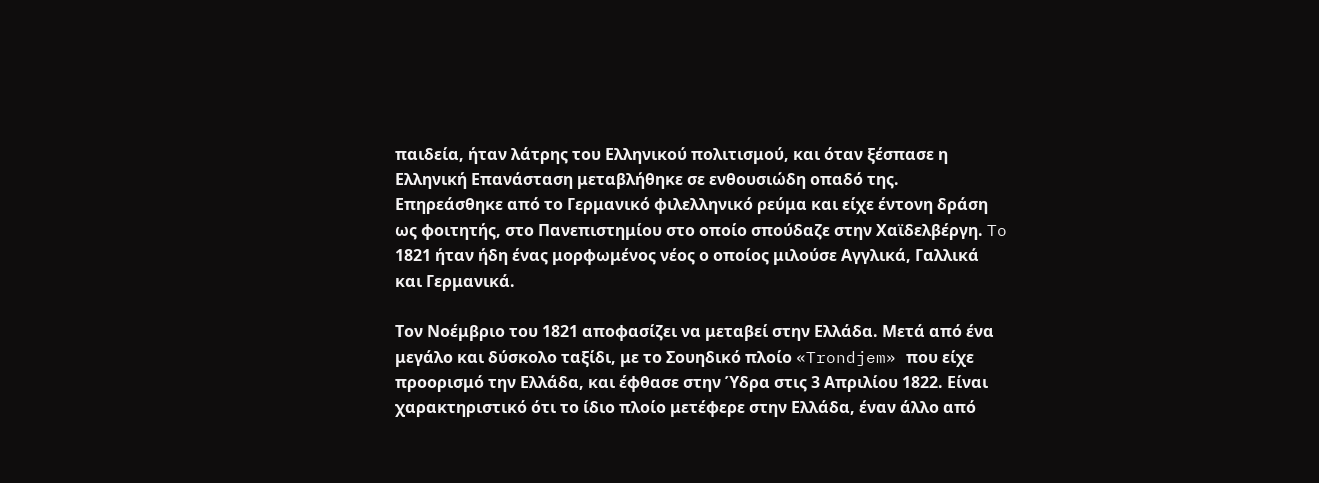παιδεία, ήταν λάτρης του Ελληνικού πολιτισμού, και όταν ξέσπασε η Ελληνική Επανάσταση μεταβλήθηκε σε ενθουσιώδη οπαδό της. Επηρεάσθηκε από το Γερμανικό φιλελληνικό ρεύμα και είχε έντονη δράση ως φοιτητής, στο Πανεπιστημίου στο οποίο σπούδαζε στην Χαϊδελβέργη. To 1821 ήταν ήδη ένας μορφωμένος νέος ο οποίος μιλούσε Αγγλικά, Γαλλικά και Γερμανικά.

Τον Νοέμβριο του 1821 αποφασίζει να μεταβεί στην Ελλάδα. Μετά από ένα μεγάλο και δύσκολο ταξίδι, με το Σουηδικό πλοίο «Trondjem» που είχε προορισμό την Ελλάδα, και έφθασε στην Ύδρα στις 3 Απριλίου 1822. Είναι χαρακτηριστικό ότι το ίδιο πλοίο μετέφερε στην Ελλάδα, έναν άλλο από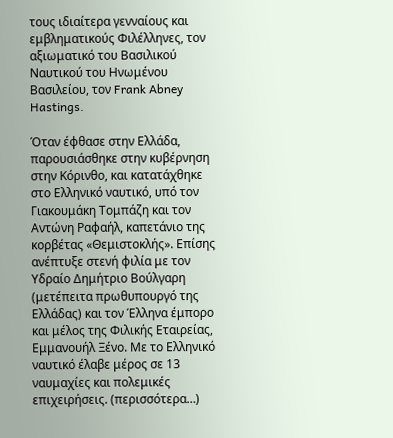τους ιδιαίτερα γενναίους και εμβληματικούς Φιλέλληνες, τον αξιωματικό του Βασιλικού Ναυτικού του Ηνωμένου Βασιλείου, τον Frank Abney Hastings.

Όταν έφθασε στην Ελλάδα, παρουσιάσθηκε στην κυβέρνηση στην Κόρινθο, και κατατάχθηκε στο Ελληνικό ναυτικό, υπό τον Γιακουμάκη Τομπάζη και τον Αντώνη Ραφαήλ, καπετάνιο της κορβέτας «Θεμιστοκλής». Επίσης ανέπτυξε στενή φιλία με τον Υδραίο Δημήτριο Βούλγαρη (μετέπειτα πρωθυπουργό της Ελλάδας) και τον Έλληνα έμπορο και μέλος της Φιλικής Εταιρείας, Εμμανουήλ Ξένο. Με το Ελληνικό ναυτικό έλαβε μέρος σε 13 ναυμαχίες και πολεμικές επιχειρήσεις. (περισσότερα…)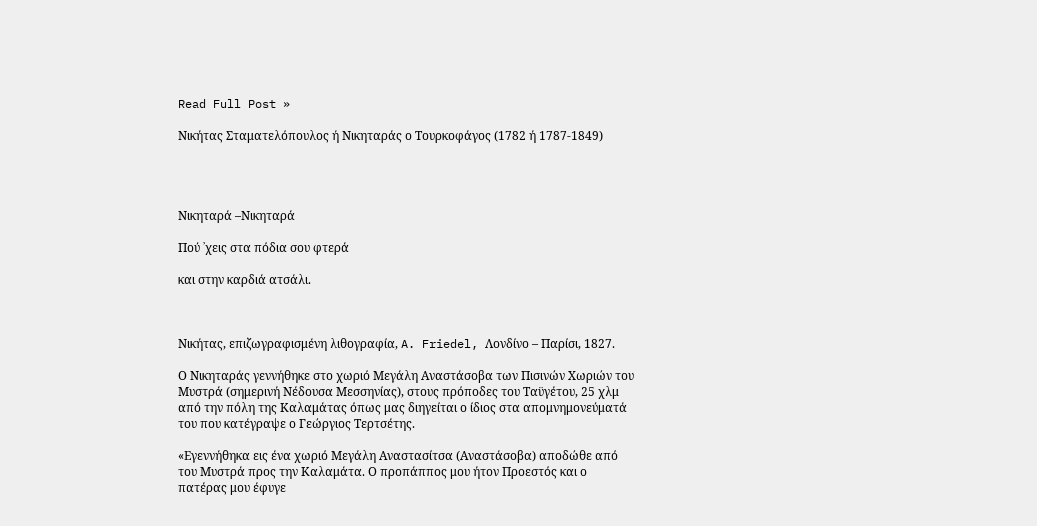Read Full Post »

Νικήτας Σταματελόπουλος ή Νικηταράς ο Τουρκοφάγος (1782 ή 1787-1849)




Νικηταρά –Νικηταρά

Πού ᾽χεις στα πόδια σου φτερά

και στην καρδιά ατσάλι.



Νικήτας, επιζωγραφισμένη λιθογραφία, A. Friedel, Λονδίνο – Παρίσι, 1827.

Ο Νικηταράς γεννήθηκε στο χωριό Μεγάλη Αναστάσοβα των Πισινών Χωριών του Μυστρά (σημερινή Νέδουσα Μεσσηνίας), στους πρόποδες του Ταϋγέτου, 25 χλμ από την πόλη της Καλαμάτας όπως μας διηγείται ο ίδιος στα απομνημονεύματά του που κατέγραψε ο Γεώργιος Τερτσέτης.

«Εγεννήθηκα εις ένα χωριό Μεγάλη Αναστασίτσα (Αναστάσοβα) αποδώθε από του Μυστρά προς την Καλαμάτα. Ο προπάππος μου ήτον Προεστός και ο πατέρας μου έφυγε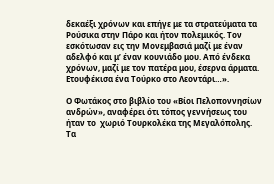δεκαέξι χρόνων και επήγε με τα στρατεύματα τα Ρούσικα στην Πάρο και ήτον πολεμικός. Τον εσκότωσαν εις την Μονεμβασιά μαζί με έναν αδελφό και μ’ έναν κουνιάδο μου. Από ένδεκα χρόνων, μαζί με τον πατέρα μου, έσερνα άρματα. Ετουφέκισα ένα Τούρκο στο Λεοντάρι…».

Ο Φωτάκος στο βιβλίο του «Βίοι Πελοποννησίων ανδρών», αναφέρει ότι τόπος γεννήσεως του ήταν το  χωριό Τουρκολέκα της Μεγαλόπολης. Τα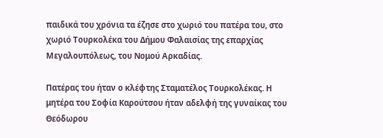παιδικά του χρόνια τα έζησε στο χωριό του πατέρα του, στο χωριό Τουρκολέκα του Δήμου Φαλαισίας της επαρχίας Μεγαλουπόλεως, του Νομού Αρκαδίας.

Πατέρας του ήταν ο κλέφτης Σταματέλος Τουρκολέκας. Η μητέρα του Σοφία Καρούτσου ήταν αδελφή της γυναίκας του Θεόδωρου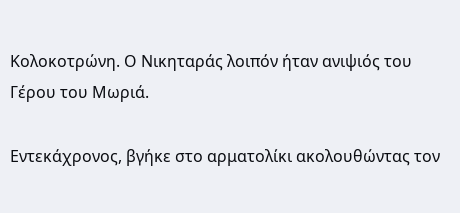Κολοκοτρώνη. Ο Νικηταράς λοιπόν ήταν ανιψιός του Γέρου του Μωριά.

Εντεκάχρονος, βγήκε στο αρματολίκι ακολουθώντας τον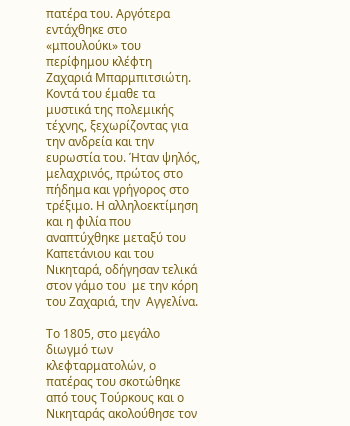πατέρα του. Αργότερα εντάχθηκε στο «μπουλούκι» του περίφημου κλέφτη Ζαχαριά Μπαρμπιτσιώτη. Κοντά του έμαθε τα μυστικά της πολεμικής τέχνης, ξεχωρίζοντας για την ανδρεία και την ευρωστία του. Ήταν ψηλός, μελαχρινός, πρώτος στο πήδημα και γρήγορος στο τρέξιμο. Η αλληλοεκτίμηση και η φιλία που αναπτύχθηκε μεταξύ του Καπετάνιου και του Νικηταρά, οδήγησαν τελικά στον γάμο του  με την κόρη του Ζαχαριά, την  Αγγελίνα.

Το 1805, στο μεγάλο διωγμό των κλεφταρματολών, ο πατέρας του σκοτώθηκε από τους Τούρκους και ο Νικηταράς ακολούθησε τον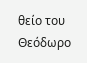θείο του Θεόδωρο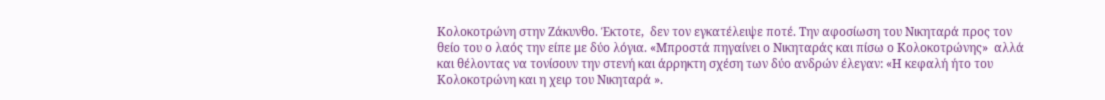Κολοκοτρώνη στην Ζάκυνθο. Έκτοτε,  δεν τον εγκατέλειψε ποτέ. Την αφοσίωση του Νικηταρά προς τον θείο του ο λαός την είπε με δύο λόγια. «Μπροστά πηγαίνει ο Νικηταράς και πίσω ο Κολοκοτρώνης»  αλλά και θέλοντας να τονίσουν την στενή και άρρηκτη σχέση των δύο ανδρών έλεγαν: «Η κεφαλή ήτο του Κολοκοτρώνη και η χειρ του Νικηταρά ».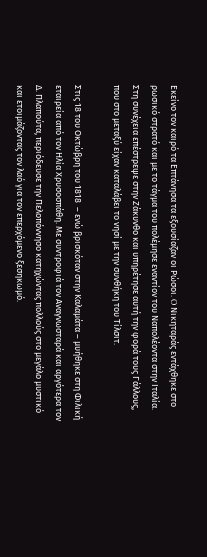Εκείνο τον καιρό τα Επτάνησα τα εξουσίαζαν οι Ρώσοι. O Νικηταράς εντάχθηκε στο ρωσικό στρατό και με το τάγμα του πολέμησε εναντίον του Ναπολέοντα στην Ιταλία. Στη συνέχεια επέστρεψε στην Ζάκυνθο και υπηρέτησε αυτή την φορά τους Γάλλους, που στο μεταξύ είχαν καταλάβει το νησί με την συνθήκη του Τίλσιτ.

Στις 18 του Οκτώβρη του 1818  – ενώ βρισκόταν στην Καλαμάτα – μυήθηκε στη Φιλική εταιρεία από τον Ηλία Χρυσοσπάθη. Με συντροφιά τον Αναγνωσταρά και αργότερα τον Δ. Πλαπούτα, περιόδευσε την Πελοπόννησο κατηχώντας πολλούς στο μεγάλο μυστικό και ετοιμάζοντας τον λαό για τον επερχόμενο ξεσηκωμό.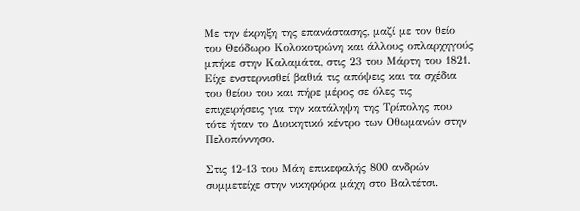Με την έκρηξη της επανάστασης, μαζί με τον θείο του Θεόδωρο Κολοκοτρώνη και άλλους οπλαρχηγούς μπήκε στην Καλαμάτα, στις 23 του Μάρτη του 1821. Είχε ενστερνισθεί βαθιά τις απόψεις και τα σχέδια του θείου του και πήρε μέρος σε όλες τις επιχειρήσεις για την κατάληψη της Τρίπολης που τότε ήταν το Διοικητικό κέντρο των Οθωμανών στην Πελοπόννησο.

Στις 12-13 του Μάη επικεφαλής 800 ανδρών συμμετείχε στην νικηφόρα μάχη στο Βαλτέτσι.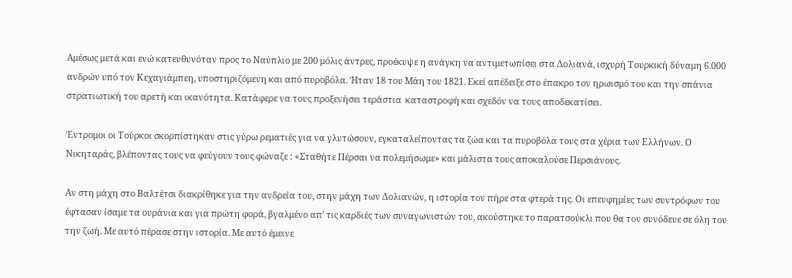Αμέσως μετά και ενώ κατευθυνόταν προς το Ναύπλιο με 200 μόλις άντρες, προέκυψε η ανάγκη να αντιμετωπίσει στα Δολιανά, ισχυρή Τουρκική δύναμη 6.000 ανδρών υπό τον Κεχαγιάμπεη, υποστηριζόμενη και από πυροβόλα. Ήταν 18 του Μάη του 1821. Εκεί απέδειξε στο έπακρο τον ηρωισμό του και την σπάνια στρατιωτική του αρετή και ικανότητα. Κατάφερε να τους προξενήσει τεράστια  καταστροφή και σχεδόν να τους αποδεκατίσει.

Έντρομοι οι Τούρκοι σκορπίστηκαν στις γύρω ρεματιές για να γλυτώσουν, εγκαταλείποντας τα ζώα και τα πυροβόλα τους στα χέρια των Ελλήνων. Ο Νικηταράς, βλέποντας τους να φεύγουν τους φώναζε : «Σταθήτε Πέρσαι να πολεμήσωμε» και μάλιστα τους αποκαλούσε Περσιάνους.

Αν στη μάχη στο Βαλτέτσι διακρίθηκε για την ανδρεία του, στην μάχη των Δολιανών, η ιστορία τον πήρε στα φτερά της. Οι επευφημίες των συντρόφων του έφτασαν ίσαμε τα ουράνια και για πρώτη φορά, βγαλμένο απ’ τις καρδιές των συναγωνιστών του, ακούστηκε το παρατσούκλι που θα τον συνόδευε σε όλη του την ζωή. Με αυτό πέρασε στην ιστορία. Με αυτό έμεινε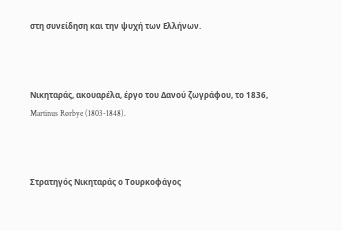στη συνείδηση και την ψυχή των Ελλήνων.



Νικηταράς, ακουαρέλα, έργο του Δανού ζωγράφου, το 1836, Martinus Rørbye (1803-1848).



Στρατηγός Νικηταράς ο Τουρκοφάγος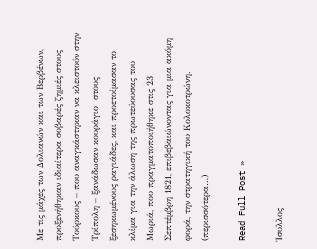Με τις μάχες των Δολιανών και των Βερβένων, προξενήθηκαν ιδιαίτερα σοβαρές ζημιές στους Τούρκους – που αναγκάστηκαν να κλειστούν στην Τρίπολη – ξανάδωσαν κουράγιο  στους ξεσηκωμένους ραγιάδες, και προετοίμασαν το κλίμα για την άλωση της πρωτεύουσας του Μωριά, που πραγματοποιήθηκε στις 23 Σεπτέμβρη 1821, επιβεβαιώνοντας για μια ακόμη φορά, την στρατηγική του Κολοκοτρώνη. (περισσότερα…)

Read Full Post »

Ίσυλλος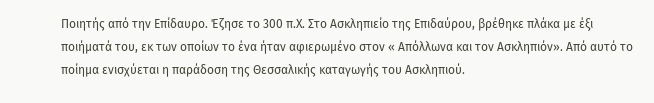Ποιητής από την Επίδαυρο. Έζησε το 300 π.Χ. Στο Ασκληπιείο της Επιδαύρου, βρέθηκε πλάκα με έξι ποιήματά του, εκ των οποίων το ένα ήταν αφιερωμένο στον « Απόλλωνα και τον Ασκληπιόν». Από αυτό το ποίημα ενισχύεται η παράδοση της Θεσσαλικής καταγωγής του Ασκληπιού.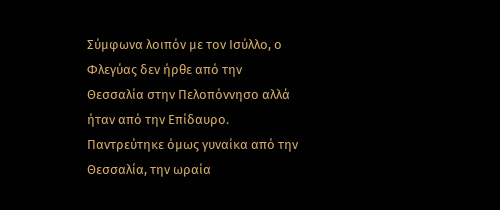Σύμφωνα λοιπόν με τον Ισύλλο, ο Φλεγύας δεν ήρθε από την Θεσσαλία στην Πελοπόννησο αλλά ήταν από την Επίδαυρο.  Παντρεύτηκε όμως γυναίκα από την Θεσσαλία, την ωραία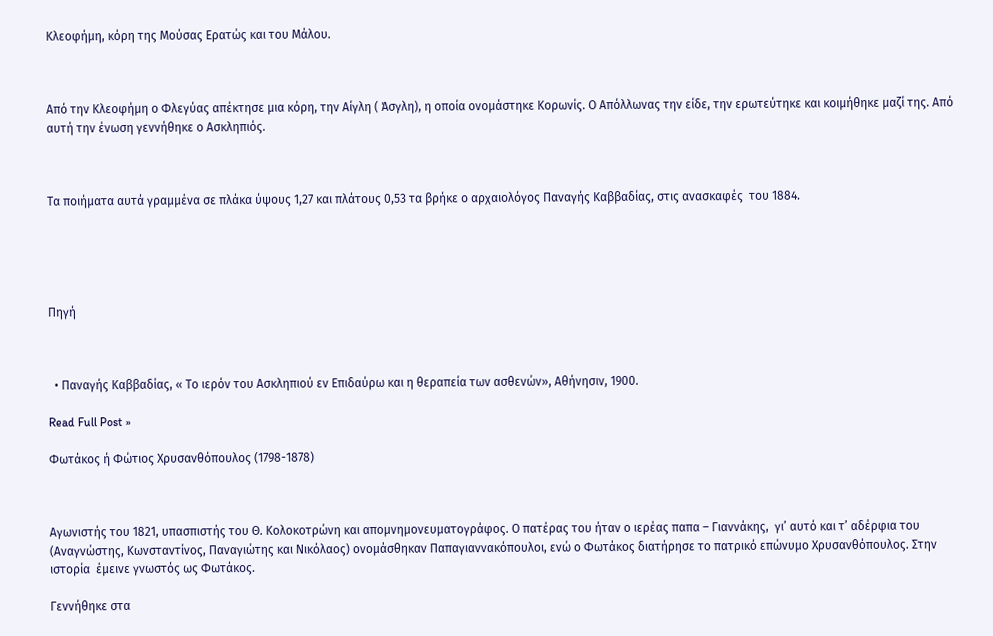Κλεοφήμη, κόρη της Μούσας Ερατώς και του Μάλου.



Από την Κλεοφήμη ο Φλεγύας απέκτησε μια κόρη, την Αίγλη ( Άσγλη), η οποία ονομάστηκε Κορωνίς. Ο Απόλλωνας την είδε, την ερωτεύτηκε και κοιμήθηκε μαζί της. Από αυτή την ένωση γεννήθηκε ο Ασκληπιός.



Τα ποιήματα αυτά γραμμένα σε πλάκα ύψους 1,27 και πλάτους 0,53 τα βρήκε ο αρχαιολόγος Παναγής Καββαδίας, στις ανασκαφές  του 1884.





Πηγή



  • Παναγής Καββαδίας, « Το ιερόν του Ασκληπιού εν Επιδαύρω και η θεραπεία των ασθενών», Αθήνησιν, 1900.

Read Full Post »

Φωτάκος ή Φώτιος Χρυσανθόπουλος (1798-1878)



Αγωνιστής του 1821, υπασπιστής του Θ. Κολοκοτρώνη και απομνημονευματογράφος. Ο πατέρας του ήταν ο ιερέας παπα – Γιαννάκης,  γι’ αυτό και τ’ αδέρφια του (Αναγνώστης, Κωνσταντίνος, Παναγιώτης και Νικόλαος) ονομάσθηκαν Παπαγιαννακόπουλοι, ενώ ο Φωτάκος διατήρησε το πατρικό επώνυμο Χρυσανθόπουλος. Στην ιστορία  έμεινε γνωστός ως Φωτάκος.

Γεννήθηκε στα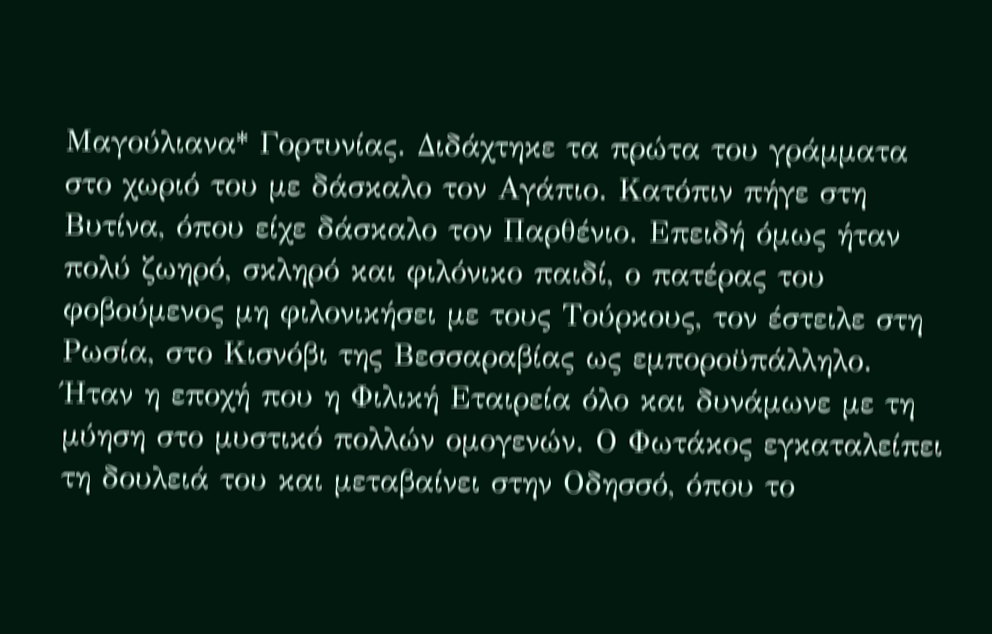Μαγούλιανα* Γορτυνίας. Διδάχτηκε τα πρώτα του γράμματα στο χωριό του με δάσκαλο τον Αγάπιο. Κατόπιν πήγε στη Βυτίνα, όπου είχε δάσκαλο τον Παρθένιο. Επειδή όμως ήταν πολύ ζωηρό, σκληρό και φιλόνικο παιδί, ο πατέρας του φοβούμενος μη φιλονικήσει με τους Τούρκους, τον έστειλε στη Ρωσία, στο Κισνόβι της Βεσσαραβίας ως εμποροϋπάλληλο. Ήταν η εποχή που η Φιλική Εταιρεία όλο και δυνάμωνε με τη μύηση στο μυστικό πολλών ομογενών. Ο Φωτάκος εγκαταλείπει τη δουλειά του και μεταβαίνει στην Οδησσό, όπου το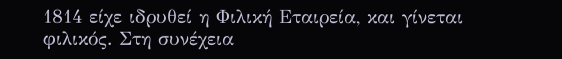1814 είχε ιδρυθεί η Φιλική Εταιρεία, και γίνεται φιλικός. Στη συνέχεια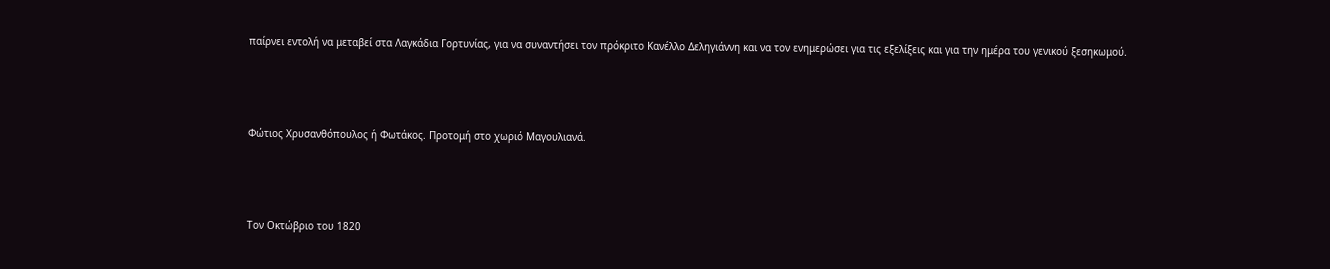παίρνει εντολή να μεταβεί στα Λαγκάδια Γορτυνίας, για να συναντήσει τον πρόκριτο Κανέλλο Δεληγιάννη και να τον ενημερώσει για τις εξελίξεις και για την ημέρα του γενικού ξεσηκωμού.



Φώτιος Χρυσανθόπουλος ή Φωτάκος. Προτομή στο χωριό Μαγουλιανά.



Τον Οκτώβριο του 1820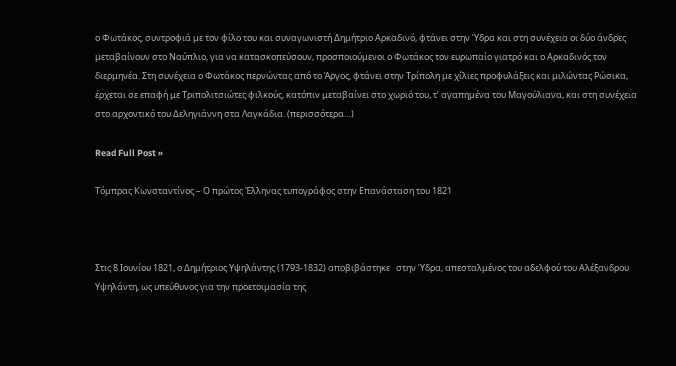ο Φωτάκος, συντροφιά με τον φίλο του και συναγωνιστή Δημήτριο Αρκαδινό, φτάνει στην Ύδρα και στη συνέχεια οι δύο άνδρες μεταβαίνουν στο Ναύπλιο, για να κατασκοπεύσουν, προσποιούμενοι ο Φωτάκος τον ευρωπαίο γιατρό και ο Αρκαδινός τον διερμηνέα. Στη συνέχεια ο Φωτάκος περνώντας από το Άργος, φτάνει στην Τρίπολη με χίλιες προφυλάξεις και μιλώντας Ρώσικα, έρχεται σε επαφή με Τριπολιτσιώτες φιλκούς, κατόπιν μεταβαίνει στο χωριό του, τ’ αγαπημένα του Μαγούλιανα, και στη συνέχεια στο αρχοντικό του Δεληγιάννη στα Λαγκάδια. (περισσότερα…)

Read Full Post »

Τόμπρας Κωνσταντίνος – Ο πρώτος Έλληνας τυπογράφος στην Επανάσταση του 1821



Στις 8 Ιουνίου 1821, ο Δημήτριος Υψηλάντης (1793-1832) αποβιβάστηκε   στην Ύδρα, απεσταλμένος του αδελφού του Αλέξανδρου Υψηλάντη, ως υπεύθυνος για την προετοιμασία της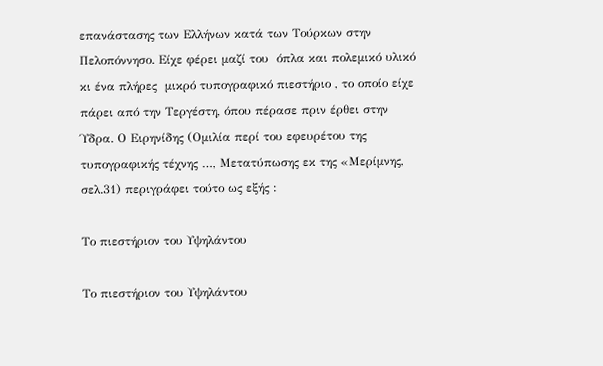επανάστασης των Ελλήνων κατά των Τούρκων στην Πελοπόννησο. Είχε φέρει μαζί του  όπλα και πολεμικό υλικό κι ένα πλήρες  μικρό τυπογραφικό πιεστήριο , το οποίο είχε πάρει από την Τεργέστη, όπου πέρασε πριν έρθει στην Ύδρα. Ο Ειρηνίδης (Ομιλία περί του εφευρέτου της τυπογραφικής τέχνης …, Μετατύπωσης εκ της «Μερίμνης, σελ.31) περιγράφει τούτο ως εξής :

Το πιεστήριον του Υψηλάντου

Το πιεστήριον του Υψηλάντου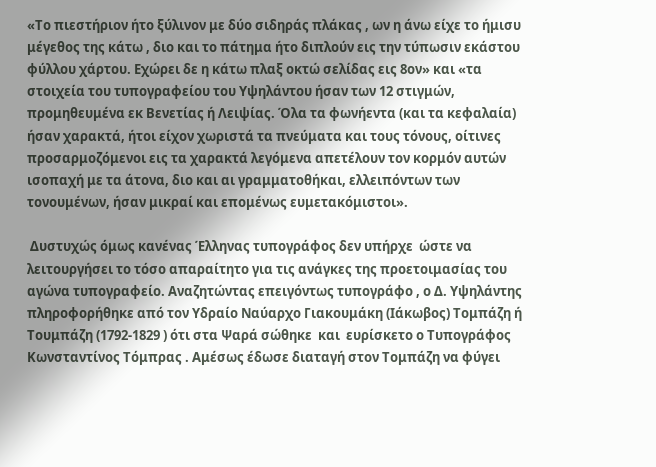«Το πιεστήριον ήτο ξύλινον με δύο σιδηράς πλάκας , ων η άνω είχε το ήμισυ μέγεθος της κάτω , διο και το πάτημα ήτο διπλούν εις την τύπωσιν εκάστου φύλλου χάρτου. Εχώρει δε η κάτω πλαξ οκτώ σελίδας εις 8ον» και «τα στοιχεία του τυπογραφείου του Υψηλάντου ήσαν των 12 στιγμών, προμηθευμένα εκ Βενετίας ή Λειψίας. Όλα τα φωνήεντα (και τα κεφαλαία) ήσαν χαρακτά, ήτοι είχον χωριστά τα πνεύματα και τους τόνους, οίτινες προσαρμοζόμενοι εις τα χαρακτά λεγόμενα απετέλουν τον κορμόν αυτών ισοπαχή με τα άτονα, διο και αι γραμματοθήκαι, ελλειπόντων των τονουμένων, ήσαν μικραί και επομένως ευμετακόμιστοι».

 Δυστυχώς όμως κανένας Έλληνας τυπογράφος δεν υπήρχε  ώστε να λειτουργήσει το τόσο απαραίτητο για τις ανάγκες της προετοιμασίας του αγώνα τυπογραφείο. Αναζητώντας επειγόντως τυπογράφο , ο Δ. Υψηλάντης πληροφορήθηκε από τον Υδραίο Ναύαρχο Γιακουμάκη (Ιάκωβος) Τομπάζη ή Τουμπάζη (1792-1829 ) ότι στα Ψαρά σώθηκε  και  ευρίσκετο ο Τυπογράφος Κωνσταντίνος Τόμπρας . Αμέσως έδωσε διαταγή στον Τομπάζη να φύγει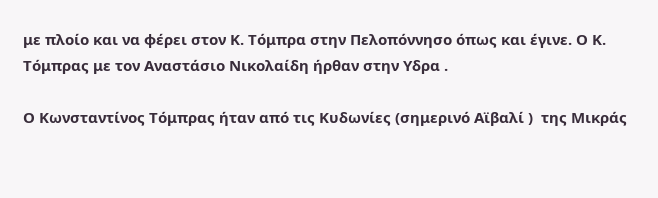με πλοίο και να φέρει στον Κ. Τόμπρα στην Πελοπόννησο όπως και έγινε. Ο Κ. Τόμπρας με τον Αναστάσιο Νικολαίδη ήρθαν στην Υδρα .

Ο Κωνσταντίνος Τόμπρας ήταν από τις Κυδωνίες (σημερινό Αϊβαλί )  της Μικράς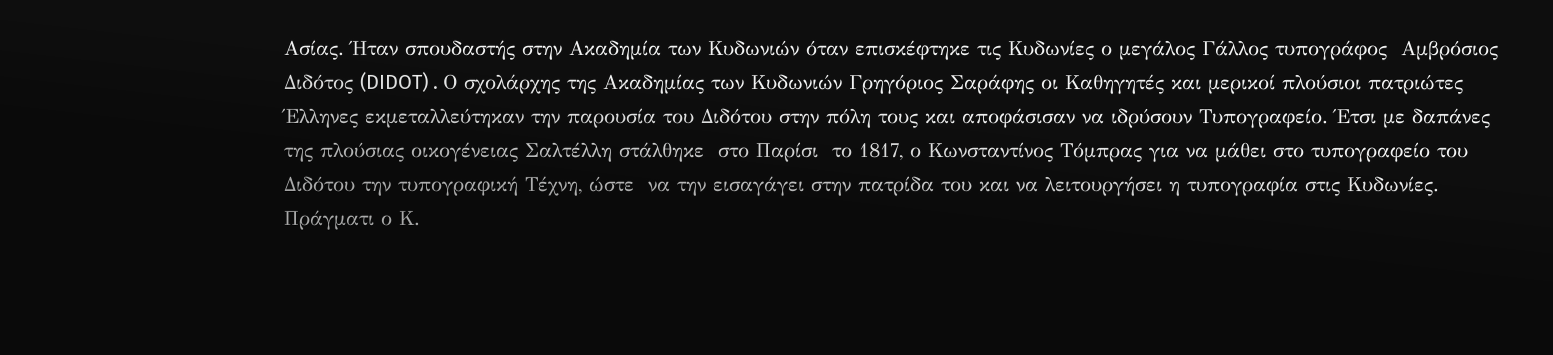Ασίας. Ήταν σπουδαστής στην Ακαδημία των Κυδωνιών όταν επισκέφτηκε τις Κυδωνίες ο μεγάλος Γάλλος τυπογράφος  Αμβρόσιος Διδότος (DIDOT) . Ο σχολάρχης της Ακαδημίας των Κυδωνιών Γρηγόριος Σαράφης οι Καθηγητές και μερικοί πλούσιοι πατριώτες Έλληνες εκμεταλλεύτηκαν την παρουσία του Διδότου στην πόλη τους και αποφάσισαν να ιδρύσουν Τυπογραφείο. Έτσι με δαπάνες της πλούσιας οικογένειας Σαλτέλλη στάλθηκε  στο Παρίσι  το 1817, ο Κωνσταντίνος Τόμπρας για να μάθει στο τυπογραφείο του Διδότου την τυπογραφική Τέχνη, ώστε  να την εισαγάγει στην πατρίδα του και να λειτουργήσει η τυπογραφία στις Κυδωνίες. Πράγματι ο Κ.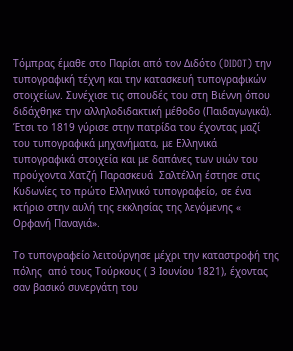Τόμπρας έμαθε στο Παρίσι από τον Διδότο (DIDOT) την τυπογραφική τέχνη και την κατασκευή τυπογραφικών στοιχείων. Συνέχισε τις σπουδές του στη Βιέννη όπου διδάχθηκε την αλληλοδιδακτική μέθοδο (Παιδαγωγικά). Έτσι το 1819 γύρισε στην πατρίδα του έχοντας μαζί του τυπογραφικά μηχανήματα, με Ελληνικά τυπογραφικά στοιχεία και με δαπάνες των υιών του προύχοντα Χατζή Παρασκευά  Σαλτέλλη έστησε στις Κυδωνίες το πρώτο Ελληνικό τυπογραφείο, σε ένα κτήριο στην αυλή της εκκλησίας της λεγόμενης « Ορφανή Παναγιά».

Το τυπογραφείο λειτούργησε μέχρι την καταστροφή της πόλης  από τους Τούρκους ( 3 Ιουνίου 1821), έχοντας σαν βασικό συνεργάτη του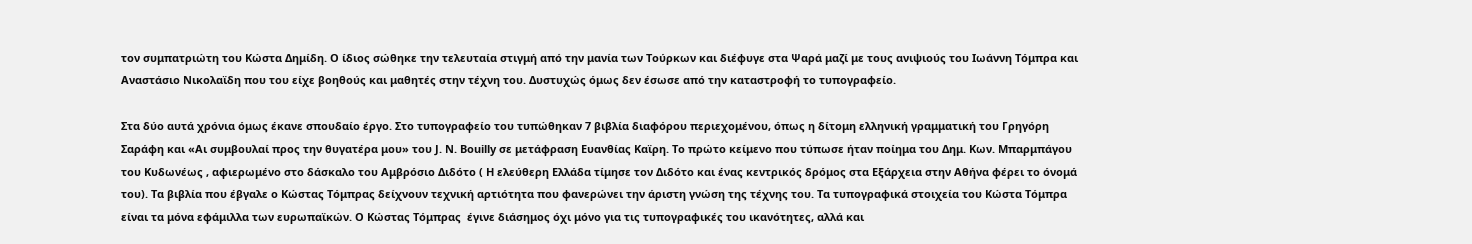τον συμπατριώτη του Κώστα Δημίδη. Ο ίδιος σώθηκε την τελευταία στιγμή από την μανία των Τούρκων και διέφυγε στα Ψαρά μαζί με τους ανιψιούς του Ιωάννη Τόμπρα και Αναστάσιο Νικολαϊδη που του είχε βοηθούς και μαθητές στην τέχνη του. Δυστυχώς όμως δεν έσωσε από την καταστροφή το τυπογραφείο.

Στα δύο αυτά χρόνια όμως έκανε σπουδαίο έργο. Στο τυπογραφείο του τυπώθηκαν 7 βιβλία διαφόρου περιεχομένου, όπως η δίτομη ελληνική γραμματική του Γρηγόρη Σαράφη και «Αι συμβουλαί προς την θυγατέρα μου» του J. N. Bouilly σε μετάφραση Ευανθίας Καϊρη. Το πρώτο κείμενο που τύπωσε ήταν ποίημα του Δημ. Κων. Μπαρμπάγου του Κυδωνέως , αφιερωμένο στο δάσκαλο του Αμβρόσιο Διδότο ( H ελεύθερη Ελλάδα τίμησε τον Διδότο και ένας κεντρικός δρόμος στα Εξάρχεια στην Αθήνα φέρει το όνομά του). Τα βιβλία που έβγαλε ο Κώστας Τόμπρας δείχνουν τεχνική αρτιότητα που φανερώνει την άριστη γνώση της τέχνης του. Τα τυπογραφικά στοιχεία του Κώστα Τόμπρα είναι τα μόνα εφάμιλλα των ευρωπαϊκών. Ο Κώστας Τόμπρας  έγινε διάσημος όχι μόνο για τις τυπογραφικές του ικανότητες, αλλά και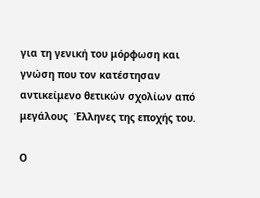για τη γενική του μόρφωση και γνώση που τον κατέστησαν αντικείμενο θετικών σχολίων από μεγάλους  Έλληνες της εποχής του.

Ο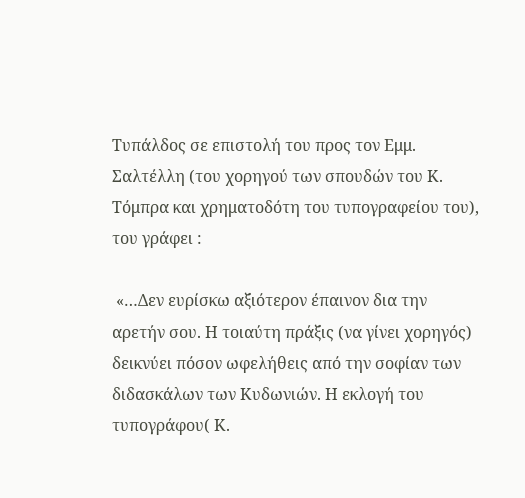Τυπάλδος σε επιστολή του προς τον Εμμ. Σαλτέλλη (του χορηγού των σπουδών του Κ. Τόμπρα και χρηματοδότη του τυπογραφείου του), του γράφει :

 «…Δεν ευρίσκω αξιότερον έπαινον δια την αρετήν σου. Η τοιαύτη πράξις (να γίνει χορηγός) δεικνύει πόσον ωφελήθεις από την σοφίαν των διδασκάλων των Κυδωνιών. Η εκλογή του τυπογράφου( Κ.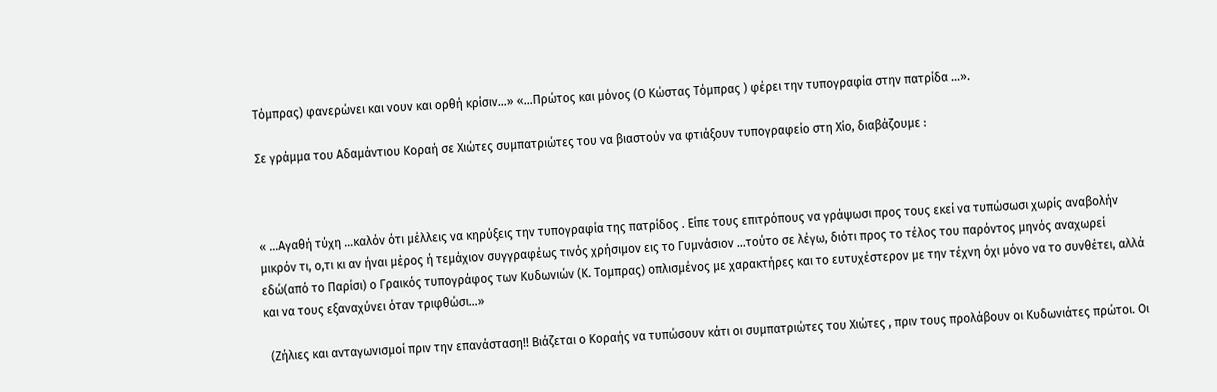Τόμπρας) φανερώνει και νουν και ορθή κρίσιν…» «…Πρώτος και μόνος (Ο Κώστας Τόμπρας ) φέρει την τυπογραφία στην πατρίδα …».

Σε γράμμα του Αδαμάντιου Κοραή σε Χιώτες συμπατριώτες του να βιαστούν να φτιάξουν τυπογραφείο στη Χίο, διαβάζουμε :



« …Αγαθή τύχη …καλόν ότι μέλλεις να κηρύξεις την τυπογραφία της πατρίδος . Είπε τους επιτρόπους να γράψωσι προς τους εκεί να τυπώσωσι χωρίς αναβολήν  μικρόν τι, ο,τι κι αν ήναι μέρος ή τεμάχιον συγγραφέως τινός χρήσιμον εις το Γυμνάσιον …τούτο σε λέγω, διότι προς το τέλος του παρόντος μηνός αναχωρεί εδώ(από το Παρίσι) ο Γραικός τυπογράφος των Κυδωνιών (Κ. Τομπρας) οπλισμένος με χαρακτήρες και το ευτυχέστερον με την τέχνη όχι μόνο να το συνθέτει, αλλά και να τους εξαναχύνει όταν τριφθώσι…»

  (Ζήλιες και ανταγωνισμοί πριν την επανάσταση!! Βιάζεται ο Κοραής να τυπώσουν κάτι οι συμπατριώτες του Χιώτες , πριν τους προλάβουν οι Κυδωνιάτες πρώτοι. Οι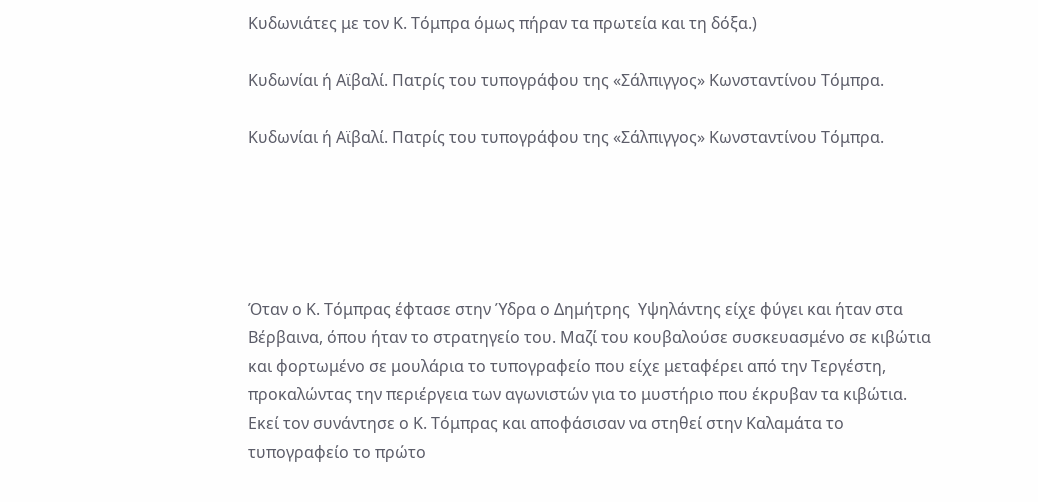Κυδωνιάτες με τον Κ. Τόμπρα όμως πήραν τα πρωτεία και τη δόξα.)

Κυδωνίαι ή Αϊβαλί. Πατρίς του τυπογράφου της «Σάλπιγγος» Κωνσταντίνου Τόμπρα.

Κυδωνίαι ή Αϊβαλί. Πατρίς του τυπογράφου της «Σάλπιγγος» Κωνσταντίνου Τόμπρα.





Όταν ο Κ. Τόμπρας έφτασε στην Ύδρα ο Δημήτρης  Υψηλάντης είχε φύγει και ήταν στα Βέρβαινα, όπου ήταν το στρατηγείο του. Μαζί του κουβαλούσε συσκευασμένο σε κιβώτια και φορτωμένο σε μουλάρια το τυπογραφείο που είχε μεταφέρει από την Τεργέστη, προκαλώντας την περιέργεια των αγωνιστών για το μυστήριο που έκρυβαν τα κιβώτια.
Εκεί τον συνάντησε ο Κ. Τόμπρας και αποφάσισαν να στηθεί στην Καλαμάτα το τυπογραφείο το πρώτο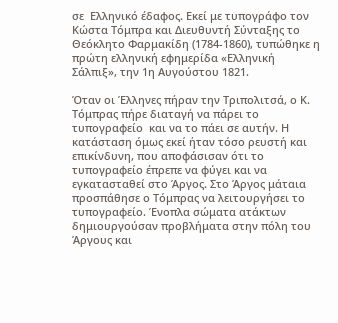σε  Ελληνικό έδαφος. Εκεί με τυπογράφο τον Κώστα Τόμπρα και Διευθυντή Σύνταξης το Θεόκλητο Φαρμακίδη (1784-1860), τυπώθηκε η πρώτη ελληνική εφημερίδα «Ελληνική Σάλπιξ», την 1η Αυγούστου 1821.

Όταν οι Έλληνες πήραν την Τριπολιτσά, ο Κ. Τόμπρας πήρε διαταγή να πάρει το τυπογραφείο  και να το πάει σε αυτήν. Η κατάσταση όμως εκεί ήταν τόσο ρευστή και επικίνδυνη, που αποφάσισαν ότι το τυπογραφείο έπρεπε να φύγει και να εγκατασταθεί στο Άργος. Στο Άργος μάταια προσπάθησε ο Τόμπρας να λειτουργήσει το τυπογραφείο. Ένοπλα σώματα ατάκτων δημιουργούσαν προβλήματα στην πόλη του Άργους και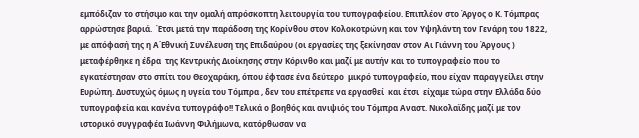εμπόδιζαν το στήσιμο και την ομαλή απρόσκοπτη λειτουργία του τυπογραφείου. Επιπλέον στο Άργος ο Κ. Τόμπρας αρρώστησε βαριά.  Έτσι μετά την παράδοση της Κορίνθου στον Κολοκοτρώνη και τον Υψηλάντη τον Γενάρη του 1822, με απόφασή της η Α΄Εθνική Συνέλευση της Επιδαύρου (οι εργασίες της ξεκίνησαν στον Αι Γιάννη του Άργους )  μεταφέρθηκε η έδρα  της Κεντρικής Διοίκησης στην Κόρινθο και μαζί με αυτήν και το τυπογραφείο που το εγκατέστησαν στο σπίτι του Θεοχαράκη, όπου έφτασε ένα δεύτερο  μικρό τυπογραφείο, που είχαν παραγγείλει στην Ευρώπη. Δυστυχώς όμως η υγεία του Τόμπρα , δεν του επέτρεπε να εργασθεί  και έτσι  είχαμε τώρα στην Ελλάδα δύο τυπογραφεία και κανένα τυπογράφο!! Τελικά ο βοηθός και ανιψιός του Τόμπρα Αναστ. Νικολαϊδης μαζί με τον ιστορικό συγγραφέα Ιωάννη Φιλήμωνα, κατόρθωσαν να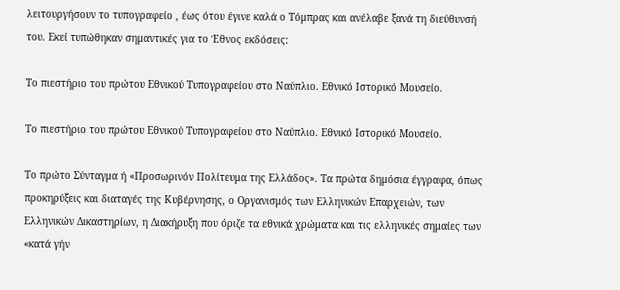λειτουργήσουν το τυπογραφείο , έως ότου έγινε καλά ο Τόμπρας και ανέλαβε ξανά τη διεύθυνσή του. Εκεί τυπώθηκαν σημαντικές για το Έθνος εκδόσεις:

Το πιεστήριο του πρώτου Εθνικού Τυπογραφείου στο Ναύπλιο. Εθνικό Ιστορικό Μουσείο.

Το πιεστήριο του πρώτου Εθνικού Τυπογραφείου στο Ναύπλιο. Εθνικό Ιστορικό Μουσείο.

Το πρώτο Σύνταγμα ή «Προσωρινόν Πολίτευμα της Ελλάδος». Τα πρώτα δημόσια έγγραφα, όπως προκηρύξεις και διαταγές της Κυβέρνησης, ο Οργανισμός των Ελληνικών Επαρχειών, των Ελληνικών Δικαστηρίων, η Διακήρυξη που όριζε τα εθνικά χρώματα και τις ελληνικές σημαίες των «κατά γήν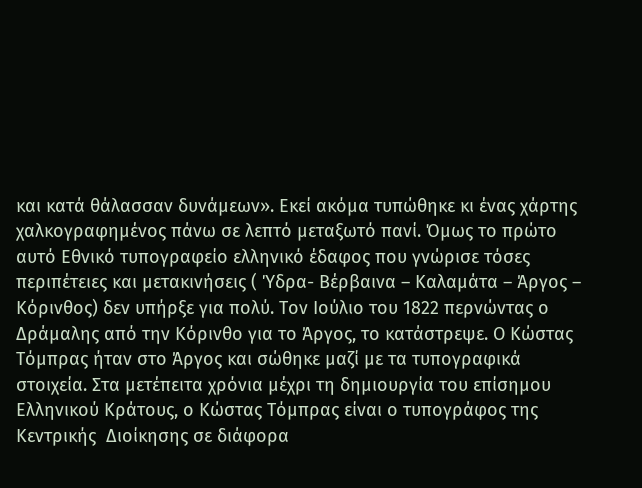και κατά θάλασσαν δυνάμεων». Εκεί ακόμα τυπώθηκε κι ένας χάρτης χαλκογραφημένος πάνω σε λεπτό μεταξωτό πανί. Όμως το πρώτο αυτό Εθνικό τυπογραφείο ελληνικό έδαφος που γνώρισε τόσες περιπέτειες και μετακινήσεις ( Ύδρα- Βέρβαινα – Καλαμάτα – Άργος – Κόρινθος) δεν υπήρξε για πολύ. Τον Ιούλιο του 1822 περνώντας ο Δράμαλης από την Κόρινθο για το Άργος, το κατάστρεψε. Ο Κώστας Τόμπρας ήταν στο Άργος και σώθηκε μαζί με τα τυπογραφικά στοιχεία. Στα μετέπειτα χρόνια μέχρι τη δημιουργία του επίσημου Ελληνικού Κράτους, ο Κώστας Τόμπρας είναι ο τυπογράφος της Κεντρικής  Διοίκησης σε διάφορα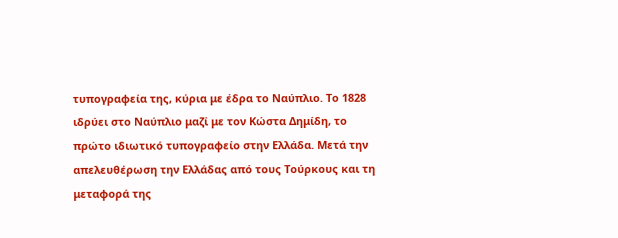τυπογραφεία της, κύρια με έδρα το Ναύπλιο. Το 1828 ιδρύει στο Ναύπλιο μαζί με τον Κώστα Δημίδη, το πρώτο ιδιωτικό τυπογραφείο στην Ελλάδα. Μετά την απελευθέρωση την Ελλάδας από τους Τούρκους και τη μεταφορά της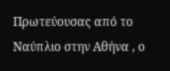Πρωτεύουσας από το Ναύπλιο στην Αθήνα , ο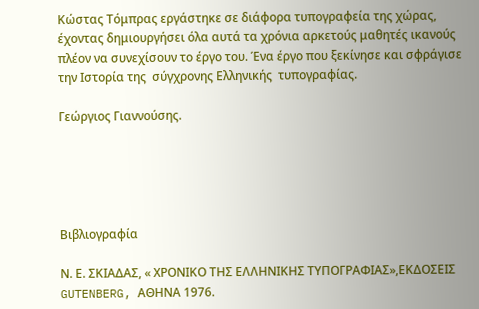Κώστας Τόμπρας εργάστηκε σε διάφορα τυπογραφεία της χώρας, έχοντας δημιουργήσει όλα αυτά τα χρόνια αρκετούς μαθητές ικανούς πλέον να συνεχίσουν το έργο του. Ένα έργο που ξεκίνησε και σφράγισε την Ιστορία της  σύγχρονης Ελληνικής  τυπογραφίας.

Γεώργιος Γιαννούσης.





Βιβλιογραφία

Ν. Ε. ΣΚΙΑΔΑΣ, « ΧΡΟΝΙΚΟ ΤΗΣ ΕΛΛΗΝΙΚΗΣ ΤΥΠΟΓΡΑΦΙΑΣ»,ΕΚΔΟΣΕΙΣ GUTENBERG, ΑΘΗΝΑ 1976.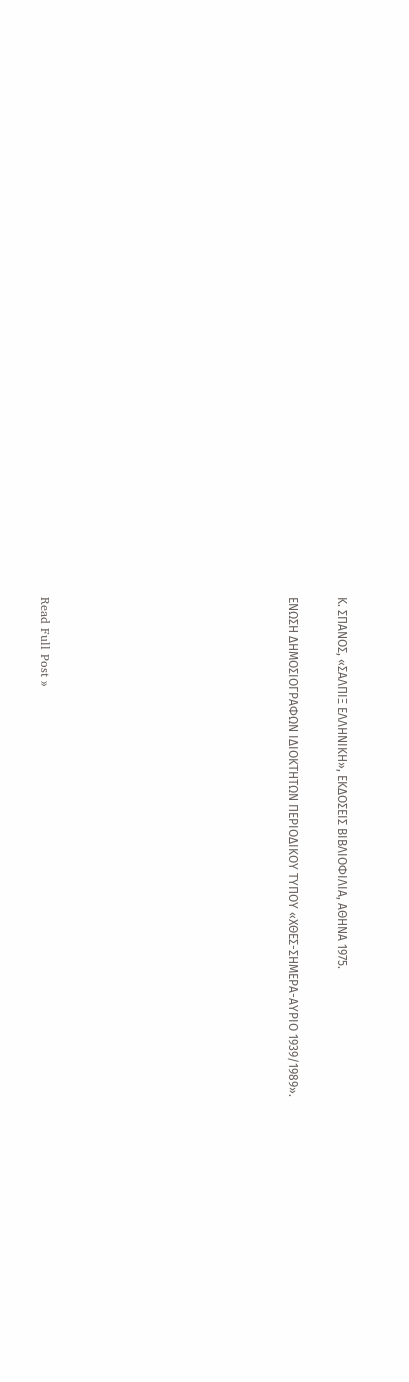Κ. ΣΠΑΝΟΣ, «ΣΑΛΠΙΞ ΕΛΛΗΝΙΚΗ», ΕΚΔΟΣΕΙΣ ΒΙΒΛΙΟΦΙΛΙΑ, ΑΘΗΝΑ 1975.

ΕΝΩΣΗ ΔΗΜΟΣΙΟΓΡΑΦΩΝ ΙΔΙΟΚΤΗΤΩΝ ΠΕΡΙΟΔΙΚΟΥ ΤΥΠΟΥ «ΧΘΕΣ-ΣΗΜΕΡΑ-ΑΥΡΙΟ 1939/1989».









Read Full Post »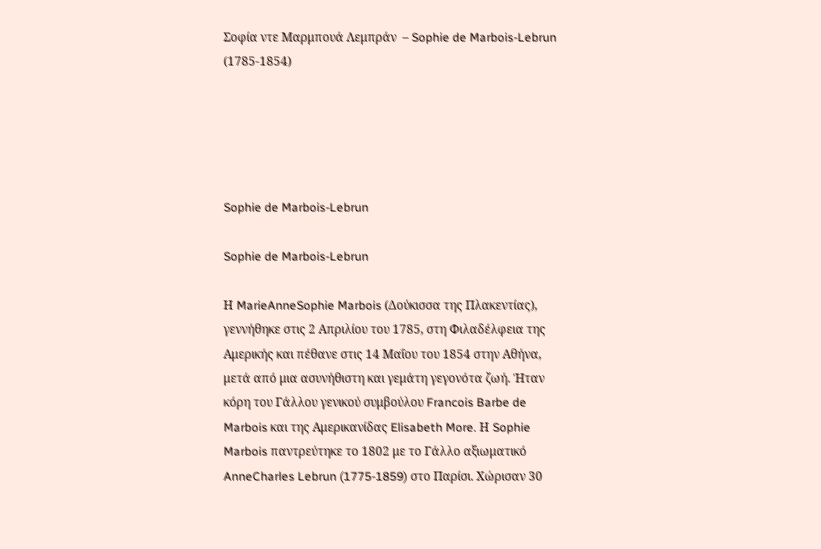Σοφία ντε Μαρμπουά Λεμπράν  – Sophie de Marbois-Lebrun (1785-1854)





Sophie de Marbois-Lebrun

Sophie de Marbois-Lebrun

Η MarieAnneSophie Marbois (Δούκισσα της Πλακεντίας), γεννήθηκε στις 2 Απριλίου του 1785, στη Φιλαδέλφεια της Αμερικής και πέθανε στις 14 Μαΐου του 1854 στην Αθήνα, μετά από μια ασυνήθιστη και γεμάτη γεγονότα ζωή. Ήταν κόρη του Γάλλου γενικού συμβούλου Francois Barbe de Marbois και της Αμερικανίδας Elisabeth More. Η Sophie Marbois παντρεύτηκε το 1802 με το Γάλλο αξιωματικό AnneCharles Lebrun (1775-1859) στο Παρίσι. Χώρισαν 30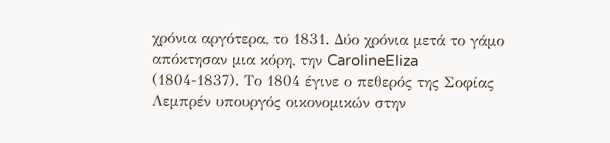χρόνια αργότερα, το 1831. Δύο χρόνια μετά το γάμο απόκτησαν μια κόρη, την CarolineEliza (1804-1837). Το 1804 έγινε ο πεθερός της Σοφίας Λεμπρέν υπουργός οικονομικών στην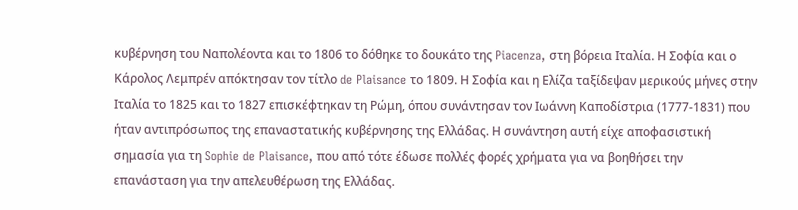κυβέρνηση του Ναπολέοντα και το 1806 το δόθηκε το δουκάτο της Piacenza, στη βόρεια Ιταλία. Η Σοφία και ο Κάρολος Λεμπρέν απόκτησαν τον τίτλο de Plaisance το 1809. Η Σοφία και η Ελίζα ταξίδεψαν μερικούς μήνες στην Ιταλία το 1825 και το 1827 επισκέφτηκαν τη Ρώμη, όπου συνάντησαν τον Ιωάννη Καποδίστρια (1777-1831) που ήταν αντιπρόσωπος της επαναστατικής κυβέρνησης της Ελλάδας. Η συνάντηση αυτή είχε αποφασιστική σημασία για τη Sophie de Plaisance, που από τότε έδωσε πολλές φορές χρήματα για να βοηθήσει την επανάσταση για την απελευθέρωση της Ελλάδας.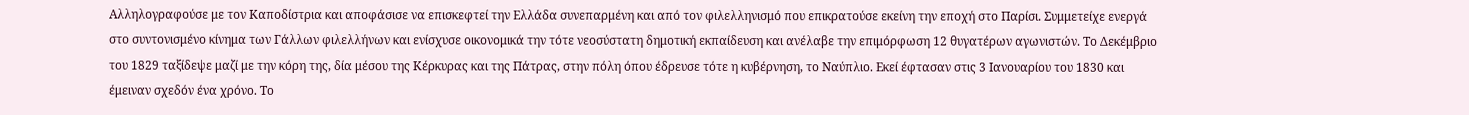Αλληλογραφούσε με τον Καποδίστρια και αποφάσισε να επισκεφτεί την Ελλάδα συνεπαρμένη και από τον φιλελληνισμό που επικρατούσε εκείνη την εποχή στο Παρίσι. Συμμετείχε ενεργά στο συντονισμένο κίνημα των Γάλλων φιλελλήνων και ενίσχυσε οικονομικά την τότε νεοσύστατη δημοτική εκπαίδευση και ανέλαβε την επιμόρφωση 12 θυγατέρων αγωνιστών. Το Δεκέμβριο του 1829 ταξίδεψε μαζί με την κόρη της, δία μέσου της Κέρκυρας και της Πάτρας, στην πόλη όπου έδρευσε τότε η κυβέρνηση, το Ναύπλιο. Εκεί έφτασαν στις 3 Ιανουαρίου του 1830 και έμειναν σχεδόν ένα χρόνο. Το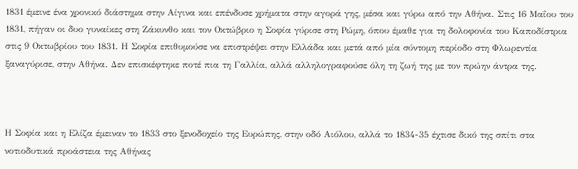1831 έμεινε ένα χρονικό διάστημα στην Αίγινα και επένδυσε χρήματα στην αγορά γης, μέσα και γύρω από την Αθήνα. Στις 16 Μαΐου του 1831, πήγαν οι δυο γυναίκες στη Ζάκυνθο και τον Οκτώβριο η Σοφία γύρισε στη Ρώμη, όπου έμαθε για τη δολοφονία του Καποδίστρια στις 9 Οκτωβρίου του 1831. Η Σοφία επιθυμούσε να επιστρέψει στην Ελλάδα και μετά από μία σύντομη περίοδο στη Φλωρεντία ξαναγύρισε, στην Αθήνα. Δεν επισκέφτηκε ποτέ πια τη Γαλλία, αλλά αλληλογραφούσε όλη τη ζωή της με τον πρώην άντρα της.



Η Σοφία και η Ελίζα έμειναν το 1833 στο ξενοδοχείο της Ευρώπης, στην οδό Αιόλου, αλλά το 1834-35 έχτισε δικό της σπίτι στα νοτιοδυτικά προάστεια της Αθήνας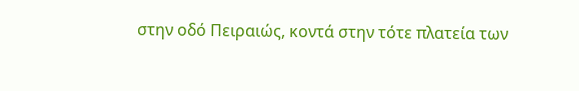στην οδό Πειραιώς, κοντά στην τότε πλατεία των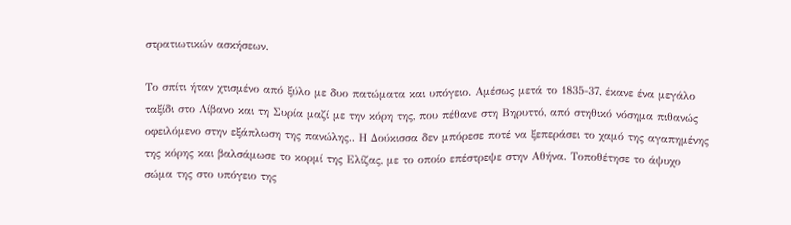στρατιωτικών ασκήσεων.

Το σπίτι ήταν χτισμένο από ξύλο με δυο πατώματα και υπόγειο. Αμέσως μετά το 1835-37, έκανε ένα μεγάλο ταξίδι στο Λίβανο και τη Συρία μαζί με την κόρη της, που πέθανε στη Βηρυττό, από στηθικό νόσημα πιθανώς οφειλόμενο στην εξάπλωση της πανώλης.. Η Δούκισσα δεν μπόρεσε ποτέ να ξεπεράσει το χαμό της αγαπημένης της κόρης και βαλσάμωσε το κορμί της Ελίζας, με το οποίο επέστρεψε στην Αθήνα. Τοποθέτησε το άψυχο σώμα της στο υπόγειο της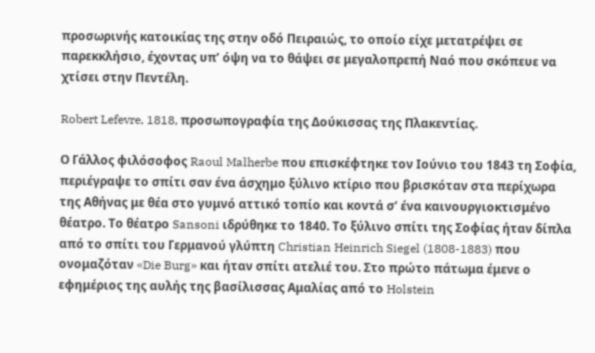προσωρινής κατοικίας της στην οδό Πειραιώς, το οποίο είχε μετατρέψει σε παρεκκλήσιο, έχοντας υπ’ όψη να το θάψει σε μεγαλοπρεπή Ναό που σκόπευε να χτίσει στην Πεντέλη.

Robert Lefevre, 1818, προσωπογραφία της Δούκισσας της Πλακεντίας.

Ο Γάλλος φιλόσοφος Raoul Malherbe που επισκέφτηκε τον Ιούνιο του 1843 τη Σοφία, περιέγραψε το σπίτι σαν ένα άσχημο ξύλινο κτίριο που βρισκόταν στα περίχωρα της Αθήνας με θέα στο γυμνό αττικό τοπίο και κοντά σ’ ένα καινουργιοκτισμένο θέατρο. Το θέατρο Sansoni ιδρύθηκε το 1840. Το ξύλινο σπίτι της Σοφίας ήταν δίπλα από το σπίτι του Γερμανού γλύπτη Christian Heinrich Siegel (1808-1883) που ονομαζόταν «Die Burg» και ήταν σπίτι ατελιέ του. Στο πρώτο πάτωμα έμενε ο εφημέριος της αυλής της βασίλισσας Αμαλίας από το Holstein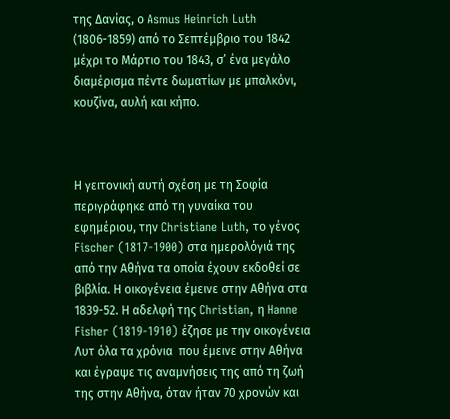της Δανίας, ο Asmus Heinrich Luth (1806-1859) από το Σεπτέμβριο του 1842 μέχρι το Μάρτιο του 1843, σ’ ένα μεγάλο διαμέρισμα πέντε δωματίων με μπαλκόνι, κουζίνα, αυλή και κήπο.



Η γειτονική αυτή σχέση με τη Σοφία περιγράφηκε από τη γυναίκα του εφημέριου, την Christiane Luth, το γένος Fischer (1817-1900) στα ημερολόγιά της από την Αθήνα τα οποία έχουν εκδοθεί σε βιβλία. Η οικογένεια έμεινε στην Αθήνα στα 1839-52. Η αδελφή της Christian, η Hanne Fisher (1819-1910) έζησε με την οικογένεια Λυτ όλα τα χρόνια  που έμεινε στην Αθήνα και έγραψε τις αναμνήσεις της από τη ζωή της στην Αθήνα, όταν ήταν 70 χρονών και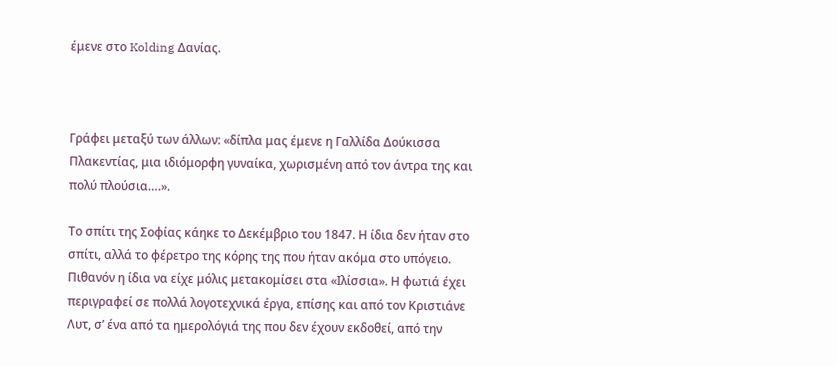έμενε στο Kolding Δανίας.



Γράφει μεταξύ των άλλων: «δίπλα μας έμενε η Γαλλίδα Δούκισσα Πλακεντίας, μια ιδιόμορφη γυναίκα, χωρισμένη από τον άντρα της και πολύ πλούσια….».

Το σπίτι της Σοφίας κάηκε το Δεκέμβριο του 1847. Η ίδια δεν ήταν στο σπίτι, αλλά το φέρετρο της κόρης της που ήταν ακόμα στο υπόγειο. Πιθανόν η ίδια να είχε μόλις μετακομίσει στα «Ιλίσσια». Η φωτιά έχει περιγραφεί σε πολλά λογοτεχνικά έργα, επίσης και από τον Κριστιάνε Λυτ, σ’ ένα από τα ημερολόγιά της που δεν έχουν εκδοθεί, από την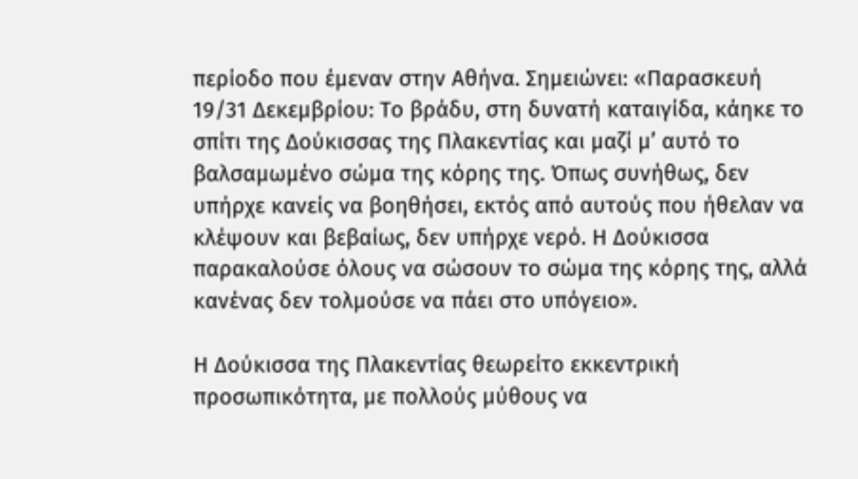περίοδο που έμεναν στην Αθήνα. Σημειώνει: «Παρασκευή 19/31 Δεκεμβρίου: Το βράδυ, στη δυνατή καταιγίδα, κάηκε το σπίτι της Δούκισσας της Πλακεντίας και μαζί μ’ αυτό το βαλσαμωμένο σώμα της κόρης της. Όπως συνήθως, δεν υπήρχε κανείς να βοηθήσει, εκτός από αυτούς που ήθελαν να κλέψουν και βεβαίως, δεν υπήρχε νερό. Η Δούκισσα παρακαλούσε όλους να σώσουν το σώμα της κόρης της, αλλά κανένας δεν τολμούσε να πάει στο υπόγειο».

Η Δούκισσα της Πλακεντίας θεωρείτο εκκεντρική προσωπικότητα, με πολλούς μύθους να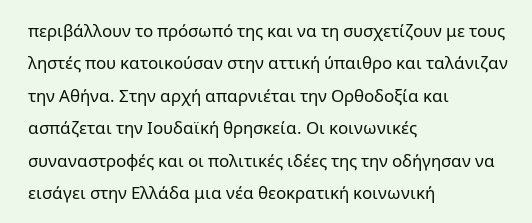περιβάλλουν το πρόσωπό της και να τη συσχετίζουν με τους ληστές που κατοικούσαν στην αττική ύπαιθρο και ταλάνιζαν την Αθήνα. Στην αρχή απαρνιέται την Ορθοδοξία και ασπάζεται την Ιουδαϊκή θρησκεία. Οι κοινωνικές συναναστροφές και οι πολιτικές ιδέες της την οδήγησαν να εισάγει στην Ελλάδα μια νέα θεοκρατική κοινωνική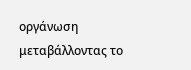οργάνωση μεταβάλλοντας το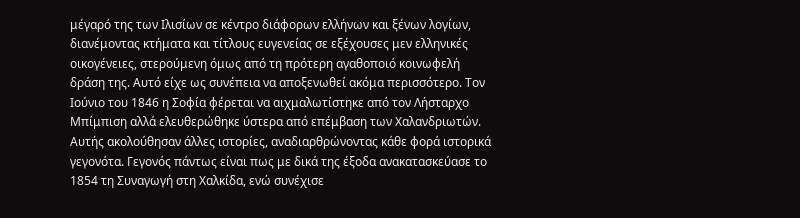μέγαρό της των Ιλισίων σε κέντρο διάφορων ελλήνων και ξένων λογίων, διανέμοντας κτήματα και τίτλους ευγενείας σε εξέχουσες μεν ελληνικές οικογένειες, στερούμενη όμως από τη πρότερη αγαθοποιό κοινωφελή δράση της. Αυτό είχε ως συνέπεια να αποξενωθεί ακόμα περισσότερο. Τον Ιούνιο του 1846 η Σοφία φέρεται να αιχμαλωτίστηκε από τον Λήσταρχο Μπίμπιση αλλά ελευθερώθηκε ύστερα από επέμβαση των Χαλανδριωτών. Αυτής ακολούθησαν άλλες ιστορίες, αναδιαρθρώνοντας κάθε φορά ιστορικά γεγονότα. Γεγονός πάντως είναι πως με δικά της έξοδα ανακατασκεύασε το 1854 τη Συναγωγή στη Χαλκίδα, ενώ συνέχισε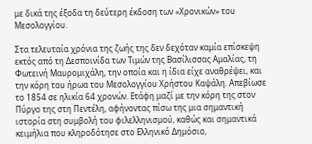με δικά της έξοδα τη δεύτερη έκδοση των «Χρονικών» του Μεσολογγίου.

Στα τελευταία χρόνια της ζωής της δεν δεχόταν καμία επίσκεψη εκτός από τη Δεσποινίδα των Τιμών της Βασίλισσας Αμαλίας, τη Φωτεινή Μαυρομιχάλη, την οποία και η ίδια είχε αναθρέψει, και την κόρη του ήρωα του Μεσολογγίου Χρήστου Καψάλη. Απεβίωσε το 1854 σε ηλικία 64 χρονών. Ετάφη μαζί με την κόρη της στον Πύργο της στη Πεντέλη, αφήνοντας πίσω της μια σημαντική ιστορία στη συμβολή του φιλελληνισμού, καθώς και σημαντικά κειμήλια που κληροδότησε στο Ελληνικό Δημόσιο,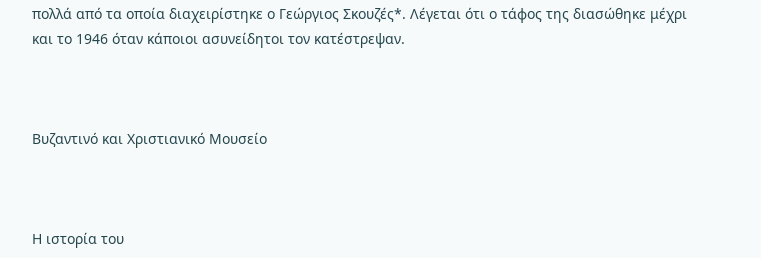πολλά από τα οποία διαχειρίστηκε ο Γεώργιος Σκουζές*. Λέγεται ότι ο τάφος της διασώθηκε μέχρι και το 1946 όταν κάποιοι ασυνείδητοι τον κατέστρεψαν.



Βυζαντινό και Χριστιανικό Μουσείο



Η ιστορία του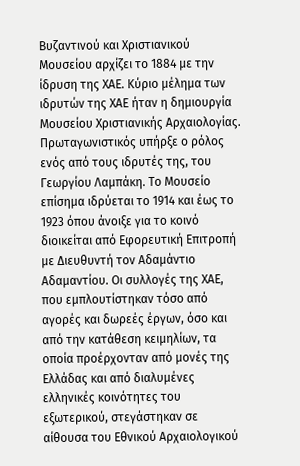Βυζαντινού και Χριστιανικού Μουσείου αρχίζει το 1884 με την ίδρυση της ΧΑΕ. Κύριο μέλημα των ιδρυτών της ΧΑΕ ήταν η δημιουργία Μουσείου Χριστιανικής Αρχαιολογίας. Πρωταγωνιστικός υπήρξε ο ρόλος ενός από τους ιδρυτές της, του Γεωργίου Λαμπάκη. Το Μουσείο επίσημα ιδρύεται το 1914 και έως το 1923 όπου άνοιξε για το κοινό διοικείται από Εφορευτική Επιτροπή με Διευθυντή τον Αδαμάντιο Αδαμαντίου. Οι συλλογές της ΧΑΕ, που εμπλουτίστηκαν τόσο από αγορές και δωρεές έργων, όσο και από την κατάθεση κειμηλίων, τα οποία προέρχονταν από μονές της Ελλάδας και από διαλυμένες ελληνικές κοινότητες του εξωτερικού, στεγάστηκαν σε αίθουσα του Εθνικού Αρχαιολογικού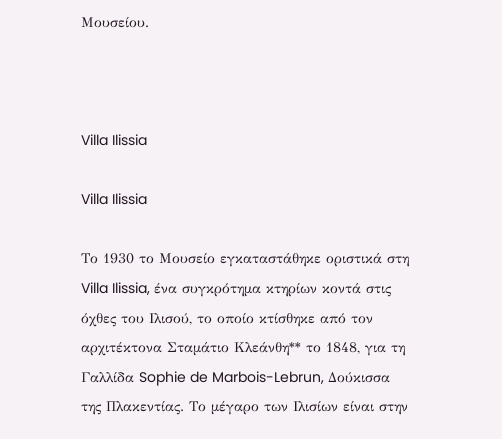Μουσείου.



Villa Ilissia

Villa Ilissia

Το 1930 το Μουσείο εγκαταστάθηκε οριστικά στη Villa Ilissia, ένα συγκρότημα κτηρίων κοντά στις όχθες του Ιλισού, το οποίο κτίσθηκε από τον αρχιτέκτονα Σταμάτιο Κλεάνθη** το 1848, για τη Γαλλίδα Sophie de Marbois-Lebrun, Δούκισσα της Πλακεντίας. Το μέγαρο των Ιλισίων είναι στην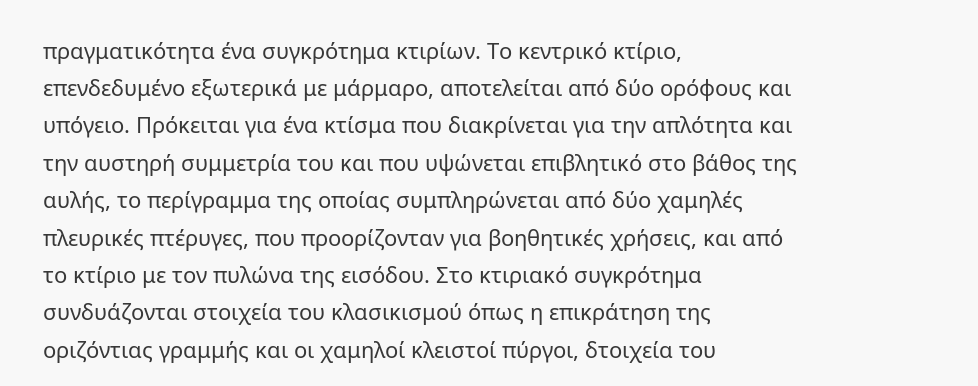πραγματικότητα ένα συγκρότημα κτιρίων. Το κεντρικό κτίριο, επενδεδυμένο εξωτερικά με μάρμαρο, αποτελείται από δύο ορόφους και υπόγειο. Πρόκειται για ένα κτίσμα που διακρίνεται για την απλότητα και την αυστηρή συμμετρία του και που υψώνεται επιβλητικό στο βάθος της αυλής, το περίγραμμα της οποίας συμπληρώνεται από δύο χαμηλές πλευρικές πτέρυγες, που προορίζονταν για βοηθητικές χρήσεις, και από το κτίριο με τον πυλώνα της εισόδου. Στο κτιριακό συγκρότημα συνδυάζονται στοιχεία του κλασικισμού όπως η επικράτηση της οριζόντιας γραμμής και οι χαμηλοί κλειστοί πύργοι, δτοιχεία του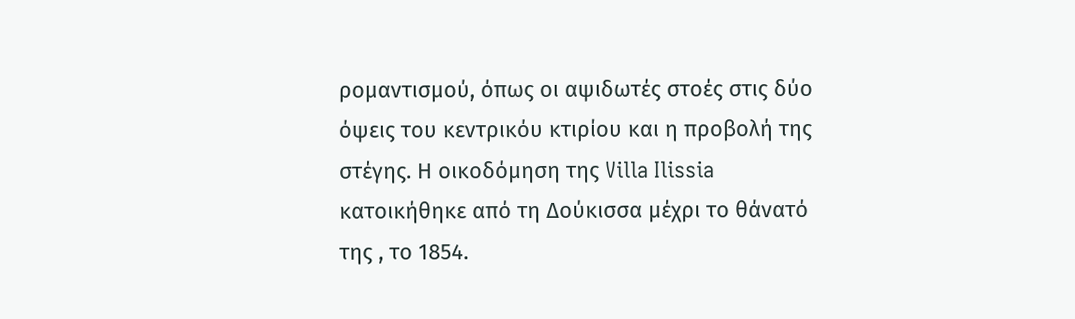ρομαντισμού, όπως οι αψιδωτές στοές στις δύο όψεις του κεντρικόυ κτιρίου και η προβολή της στέγης. Η οικοδόμηση της Villa Ilissia κατοικήθηκε από τη Δούκισσα μέχρι το θάνατό της , το 1854.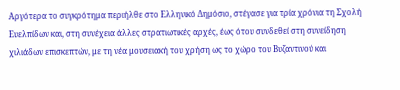Αργότερα το συγκρότημα περιήλθε στο Ελληνικό Δημόσιο, στέγασε για τρία χρόνια τη Σχολή Ευελπίδων και, στη συνέχεια άλλες στρατιωτικές αρχές, έως ότου συνδεθεί στη συνείδηση χιλιάδων επισκεπτών, με τη νέα μουσειακή του χρήση ως το χώρο του Βυζαντινού και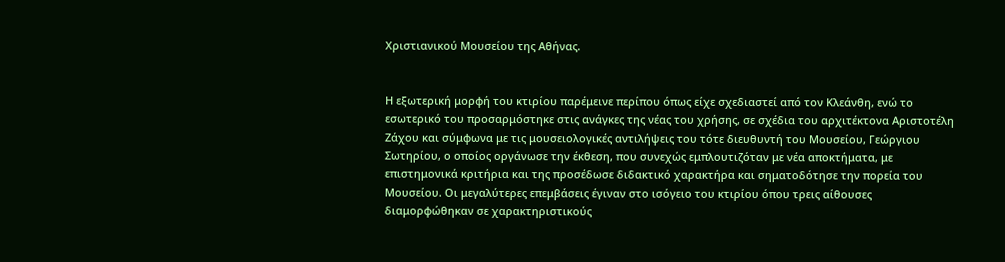Χριστιανικού Μουσείου της Αθήνας.


Η εξωτερική μορφή του κτιρίου παρέμεινε περίπου όπως είχε σχεδιαστεί από τον Κλεάνθη, ενώ το εσωτερικό του προσαρμόστηκε στις ανάγκες της νέας του χρήσης, σε σχέδια του αρχιτέκτονα Αριστοτέλη Ζάχου και σύμφωνα με τις μουσειολογικές αντιλήψεις του τότε διευθυντή του Μουσείου, Γεώργιου Σωτηρίου, ο οποίος οργάνωσε την έκθεση, που συνεχώς εμπλουτιζόταν με νέα αποκτήματα, με επιστημονικά κριτήρια και της προσέδωσε διδακτικό χαρακτήρα και σηματοδότησε την πορεία του Μουσείου. Οι μεγαλύτερες επεμβάσεις έγιναν στο ισόγειο του κτιρίου όπου τρεις αίθουσες διαμορφώθηκαν σε χαρακτηριστικούς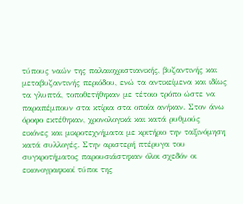τύπους ναών της παλαιοχριστιανικής, βυζαντινής και μεταβυζαντινής περιόδου, ενώ τα αντικείμενα και ιδίως τα γλυπτά, τοποθετήθηκαν με τέτοιο τρόπο ώστε να παραπέμπουν στα κτίρια στα οποία ανήκαν. Στον άνω όροφο εκτέθηκαν, χρονολογικά και κατά ρυθμούς εικόνες και μικροτεχνήματα με κριτήριο την ταξινόμηση κατά συλλογές. Στην αριστερή πτέρυγα του συγκροτήματος παρουσιάστηκαν όλοι σχεδόν οι εικονογραφικοί τύποι της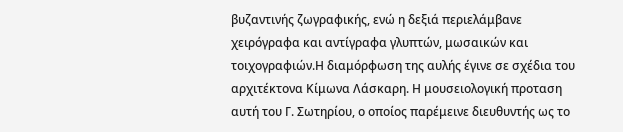βυζαντινής ζωγραφικής, ενώ η δεξιά περιελάμβανε χειρόγραφα και αντίγραφα γλυπτών, μωσαικών και τοιχογραφιών.Η διαμόρφωση της αυλής έγινε σε σχέδια του αρχιτέκτονα Κίμωνα Λάσκαρη. Η μουσειολογική προταση αυτή του Γ. Σωτηρίου, ο οποίος παρέμεινε διευθυντής ως το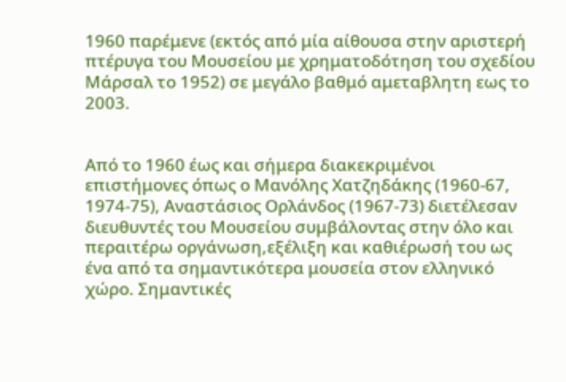1960 παρέμενε (εκτός από μία αίθουσα στην αριστερή πτέρυγα του Μουσείου με χρηματοδότηση του σχεδίου Μάρσαλ το 1952) σε μεγάλο βαθμό αμεταβλητη εως το 2003.


Από το 1960 έως και σήμερα διακεκριμένοι επιστήμονες όπως ο Μανόλης Χατζηδάκης (1960-67, 1974-75), Αναστάσιος Ορλάνδος (1967-73) διετέλεσαν διευθυντές του Μουσείου συμβάλοντας στην όλο και περαιτέρω οργάνωση,εξέλιξη και καθιέρωσή του ως ένα από τα σημαντικότερα μουσεία στον ελληνικό χώρο. Σημαντικές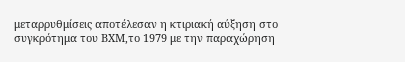μεταρρυθμίσεις αποτέλεσαν η κτιριακή αύξηση στο συγκρότημα του ΒΧΜ,το 1979 με την παραχώρηση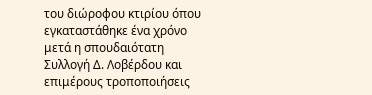του διώροφου κτιρίου όπου εγκαταστάθηκε ένα χρόνο μετά η σπουδαιότατη Συλλογή Δ. Λοβέρδου και επιμέρους τροποποιήσεις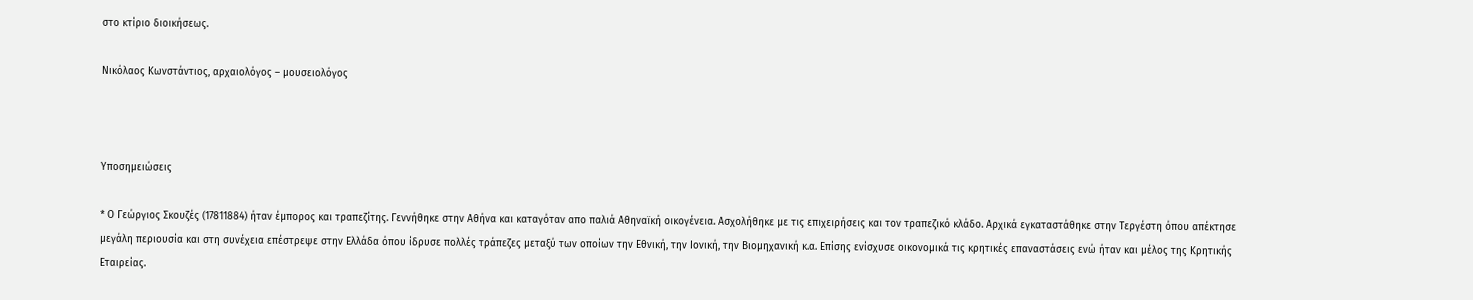στο κτίριο διοικήσεως.

Νικόλαος Κωνστάντιος, αρχαιολόγος – μουσειολόγος



Υποσημειώσεις

* Ο Γεώργιος Σκουζές (17811884) ήταν έμπορος και τραπεζίτης. Γεννήθηκε στην Αθήνα και καταγόταν απο παλιά Αθηναϊκή οικογένεια. Ασχολήθηκε με τις επιχειρήσεις και τον τραπεζικό κλάδο. Αρχικά εγκαταστάθηκε στην Τεργέστη όπου απέκτησε μεγάλη περιουσία και στη συνέχεια επέστρεψε στην Ελλάδα όπου ίδρυσε πολλές τράπεζες μεταξύ των οποίων την Εθνική, την Ιονική, την Βιομηχανική κ.α. Επίσης ενίσχυσε οικονομικά τις κρητικές επαναστάσεις ενώ ήταν και μέλος της Κρητικής Εταιρείας.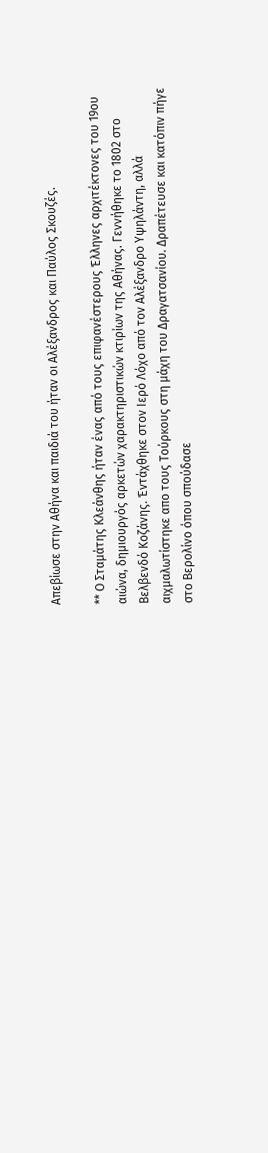Απεβίωσε στην Αθήνα και παιδιά του ήταν οι Αλέξανδρος και Παύλος Σκουζές.

** Ο Σταμάτης Κλεάνθης ήταν ένας από τους επιφανέστερους Έλληνες αρχιτέκτονες του 19ου αιώνα, δημιουργός αρκετών χαρακτηριστικών κτιρίων της Αθήνας. Γεννήθηκε το 1802 στο Βελβενδό Κοζάνης. Έντάχθηκε στον Ιερό Λόχο από τον Αλέξανδρο Υψηλάντη, αλλά αιχμαλωτίστηκε απο τους Τούρκους στη μάχη του Δραγατσανίου. Δραπέτευσε και κατόπιν πήγε στο Βερολίνο όπου σπούδασε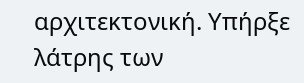αρχιτεκτονική. Υπήρξε λάτρης των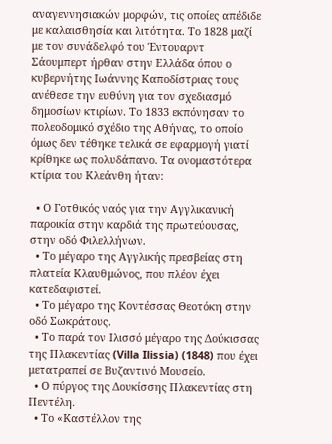αναγεννησιακών μορφών, τις οποίες απέδιδε με καλαισθησία και λιτότητα. Το 1828 μαζί με τον συνάδελφό του Έντουαρντ Σάουμπερτ ήρθαν στην Ελλάδα όπου ο κυβερνήτης Ιωάννης Καποδίστριας τους ανέθεσε την ευθύνη για τον σχεδιασμό δημοσίων κτιρίων. Το 1833 εκπόνησαν το πολεοδομικό σχέδιο της Αθήνας, το οποίο όμως δεν τέθηκε τελικά σε εφαρμογή γιατί κρίθηκε ως πολυδάπανο. Τα ονομαστότερα κτίρια του Κλεάνθη ήταν:

  • Ο Γοτθικός ναός για την Αγγλικανική παροικία στην καρδιά της πρωτεύουσας, στην οδό Φιλελλήνων.
  • Το μέγαρο της Αγγλικής πρεσβείας στη πλατεία Κλαυθμώνος, που πλέον έχει κατεδαφιστεί.
  • Το μέγαρο της Κοντέσσας Θεοτόκη στην οδό Σωκράτους.
  • Το παρά τον Ιλισσό μέγαρο της Δούκισσας της Πλακεντίας (Villa Ilissia) (1848) που έχει μετατραπεί σε Βυζαντινό Μουσείο.
  • Ο πύργος της Δουκίσσης Πλακεντίας στη Πεντέλη.
  • Το «Καστέλλον της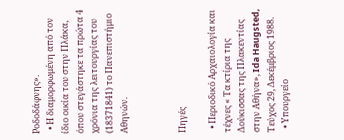Ροδοδάφνης».
  • Η διαμορφωμένη από τον ίδιο οικία του στην Πλάκα, όπου στεγάστηκε τα πρώτα 4 χρόνια της λειτουργίας του (18371841) το Πανεπιστήμιο Αθηνών.



Πηγές

  • Περιοδικό Αρχαιολογία και τέχνες « Τα κτίρια της Δούκισσας της Πλακεντίας στην Αθήνα», Ida Haugsted,  Τεύχος 29, Δεκέμβριος 1988.
  • Υπουργείο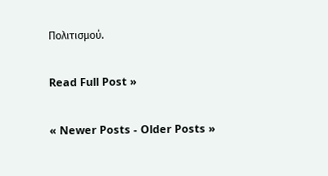Πολιτισμού.

Read Full Post »

« Newer Posts - Older Posts »